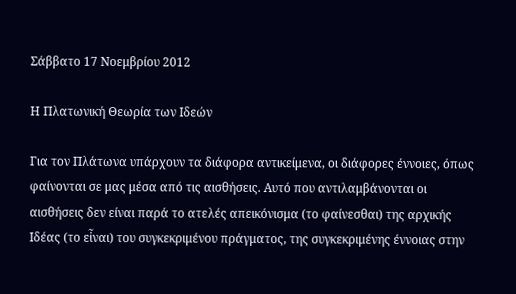Σάββατο 17 Νοεμβρίου 2012

Η Πλατωνική Θεωρία των Ιδεών

Για τον Πλάτωνα υπάρχουν τα διάφορα αντικείμενα, οι διάφορες έννοιες, όπως φαίνονται σε μας μέσα από τις αισθήσεις. Αυτό που αντιλαμβάνονται οι αισθήσεις δεν είναι παρά το ατελές απεικόνισμα (το φαίνεσθαι) της αρχικής Ιδέας (το εἶναι) του συγκεκριμένου πράγματος, της συγκεκριμένης έννοιας στην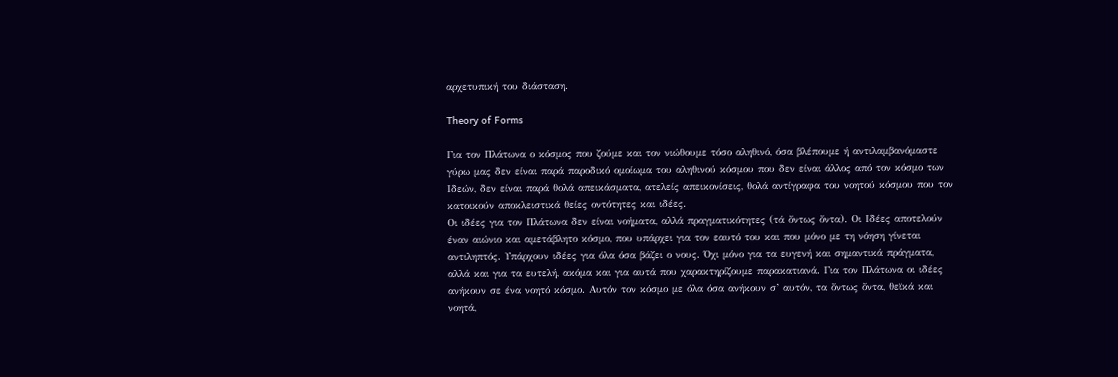αρχετυπική του διάσταση.

Theory of Forms

Για τον Πλάτωνα ο κόσμος που ζούμε και τον νιώθουμε τόσο αληθινό, όσα βλέπουμε ή αντιλαμβανόμαστε γύρω μας δεν είναι παρά παροδικό ομοίωμα του αληθινού κόσμου που δεν είναι άλλος από τον κόσμο των Ιδεών, δεν είναι παρά θολά απεικάσματα, ατελείς απεικονίσεις, θολά αντίγραφα του νοητού κόσμου που τον κατοικούν αποκλειστικά θείες οντότητες και ιδέες.
Οι ιδέες για τον Πλάτωνα δεν είναι νοήματα, αλλά πραγματικότητες (τά ὄντως ὄντα). Οι Ιδέες αποτελούν έναν αιώνιο και αμετάβλητο κόσμο, που υπάρχει για τον εαυτό του και που μόνο με τη νόηση γίνεται αντιληπτός. Υπάρχουν ιδέες για όλα όσα βάζει ο νους. Όχι μόνο για τα ευγενή και σημαντικά πράγματα, αλλά και για τα ευτελή, ακόμα και για αυτά που χαρακτηρίζουμε παρακατιανά. Για τον Πλάτωνα οι ιδέες ανήκουν σε ένα νοητό κόσμο. Αυτόν τον κόσμο με όλα όσα ανήκουν σ’ αυτόν, τα ὄντως ὄντα, θεϊκά και νοητά,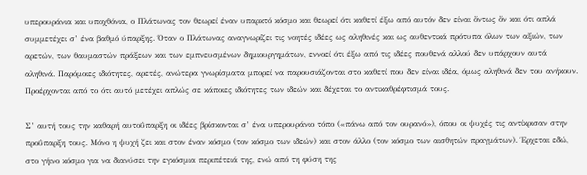υπερουράνια και υποχθόνια, ο Πλάτωνας τον θεωρεί έναν υπαρκτό κόσμο και θεωρεί ότι καθετί έξω από αυτόν δεν είναι ὄντως ὄν και ότι απλά συμμετέχει σ’ ένα βαθμό ύπαρξης. Όταν ο Πλάτωνας αναγνωρίζει τις νοητές ιδέες ως αληθινές και ως αυθεντικά πρότυπα όλων των αξιών, των αρετών, των θαυμαστών πράξεων και των εμπνευσμένων δημιουργημάτων, εννοεί ότι έξω από τις ιδέες πουθενά αλλού δεν υπάρχουν αυτά αληθινά. Παρόμοιες ιδιότητες, αρετές, ανώτερα γνωρίσματα μπορεί να παρουσιάζονται στο καθετί που δεν είναι ιδέα, όμως αληθινά δεν του ανήκουν. Προέρχονται από το ότι αυτό μετέχει απλώς σε κάποιες ιδιότητες των ιδεών και δέχεται το αντικαθρέφτισμά τους.

Σ’ αυτή τους την καθαρή αυτοΰπαρξη οι ιδέες βρίσκονται σ’ ένα υπερουράνιο τόπο («πάνω από τον ουρανό»), όπου οι ψυχές τις αντίκρισαν στην προΰπαρξη τους. Μόνο η ψυχή ζει και στον έναν κόσμο (τον κόσμο των ιδεών) και στον άλλο (τον κόσμο των αισθητών πραγμάτων). Έρχεται εδώ, στο γήινο κόσμο για να διανύσει την εγκόσμια περιπέτειά της, ενώ από τη φύση της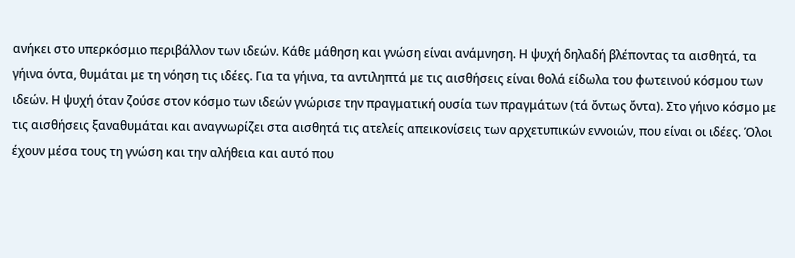ανήκει στο υπερκόσμιο περιβάλλον των ιδεών. Κάθε μάθηση και γνώση είναι ανάμνηση. Η ψυχή δηλαδή βλέποντας τα αισθητά, τα γήινα όντα, θυμάται με τη νόηση τις ιδέες. Για τα γήινα, τα αντιληπτά με τις αισθήσεις είναι θολά είδωλα του φωτεινού κόσμου των ιδεών. Η ψυχή όταν ζούσε στον κόσμο των ιδεών γνώρισε την πραγματική ουσία των πραγμάτων (τά ὄντως ὄντα). Στο γήινο κόσμο με τις αισθήσεις ξαναθυμάται και αναγνωρίζει στα αισθητά τις ατελείς απεικονίσεις των αρχετυπικών εννοιών, που είναι οι ιδέες. Όλοι έχουν μέσα τους τη γνώση και την αλήθεια και αυτό που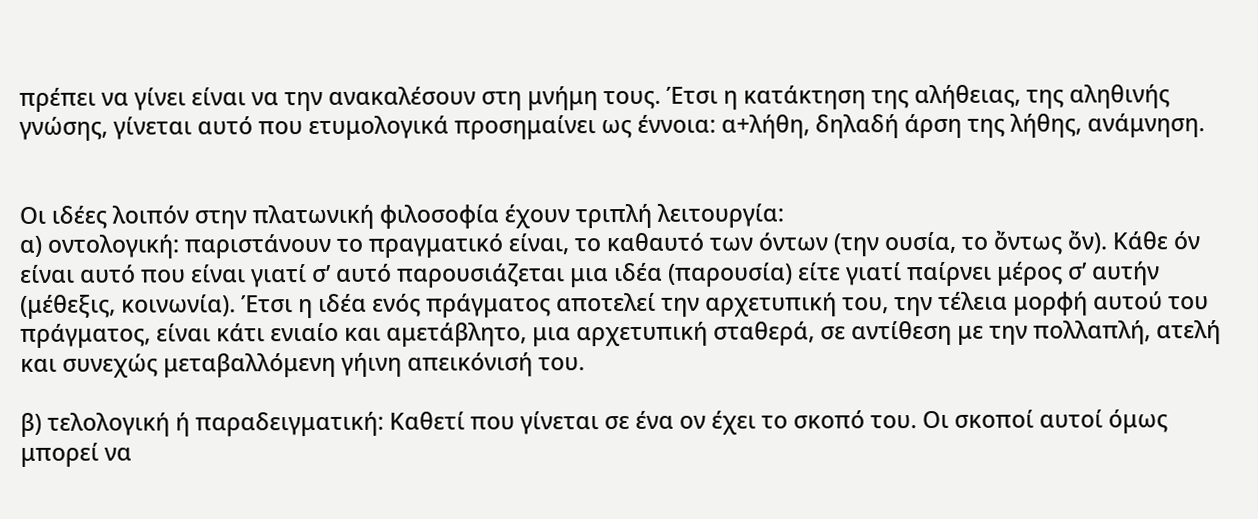πρέπει να γίνει είναι να την ανακαλέσουν στη μνήμη τους. Έτσι η κατάκτηση της αλήθειας, της αληθινής γνώσης, γίνεται αυτό που ετυμολογικά προσημαίνει ως έννοια: α+λήθη, δηλαδή άρση της λήθης, ανάμνηση.


Οι ιδέες λοιπόν στην πλατωνική φιλοσοφία έχουν τριπλή λειτουργία:
α) οντολογική: παριστάνουν το πραγματικό είναι, το καθαυτό των όντων (την ουσία, το ὄντως ὄν). Κάθε όν είναι αυτό που είναι γιατί σ’ αυτό παρουσιάζεται μια ιδέα (παρουσία) είτε γιατί παίρνει μέρος σ’ αυτήν (μέθεξις, κοινωνία). Έτσι η ιδέα ενός πράγματος αποτελεί την αρχετυπική του, την τέλεια μορφή αυτού του πράγματος, είναι κάτι ενιαίο και αμετάβλητο, μια αρχετυπική σταθερά, σε αντίθεση με την πολλαπλή, ατελή και συνεχώς μεταβαλλόμενη γήινη απεικόνισή του.

β) τελολογική ή παραδειγματική: Καθετί που γίνεται σε ένα ον έχει το σκοπό του. Οι σκοποί αυτοί όμως μπορεί να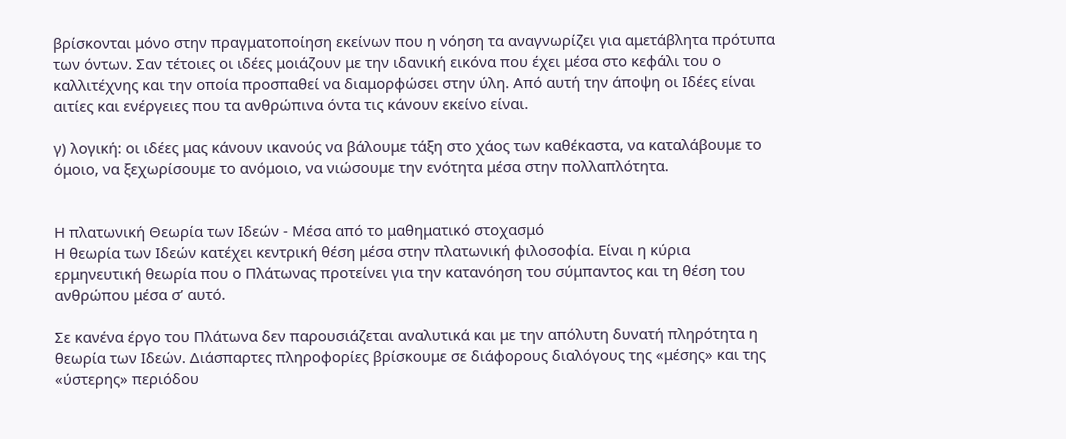βρίσκονται μόνο στην πραγματοποίηση εκείνων που η νόηση τα αναγνωρίζει για αμετάβλητα πρότυπα των όντων. Σαν τέτοιες οι ιδέες μοιάζουν με την ιδανική εικόνα που έχει μέσα στο κεφάλι του ο καλλιτέχνης και την οποία προσπαθεί να διαμορφώσει στην ύλη. Από αυτή την άποψη οι Ιδέες είναι αιτίες και ενέργειες που τα ανθρώπινα όντα τις κάνουν εκείνο είναι.

γ) λογική: οι ιδέες μας κάνουν ικανούς να βάλουμε τάξη στο χάος των καθέκαστα, να καταλάβουμε το όμοιο, να ξεχωρίσουμε το ανόμοιο, να νιώσουμε την ενότητα μέσα στην πολλαπλότητα.


Η πλατωνική Θεωρία των Ιδεών - Μέσα από το μαθηματικό στοχασμό
Η θεωρία των Ιδεών κατέχει κεντρική θέση μέσα στην πλατωνική φιλοσοφία. Είναι η κύρια ερμηνευτική θεωρία που ο Πλάτωνας προτείνει για την κατανόηση του σύμπαντος και τη θέση του ανθρώπου μέσα σ’ αυτό.

Σε κανένα έργο του Πλάτωνα δεν παρουσιάζεται αναλυτικά και με την απόλυτη δυνατή πληρότητα η θεωρία των Ιδεών. Διάσπαρτες πληροφορίες βρίσκουμε σε διάφορους διαλόγους της «μέσης» και της «ύστερης» περιόδου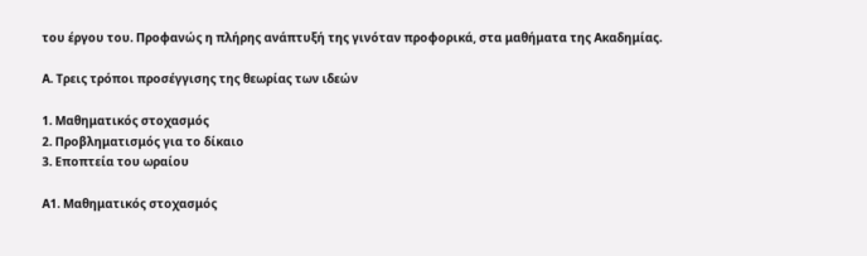του έργου του. Προφανώς η πλήρης ανάπτυξή της γινόταν προφορικά, στα μαθήματα της Ακαδημίας.

Α. Τρεις τρόποι προσέγγισης της θεωρίας των ιδεών

1. Μαθηματικός στοχασμός
2. Προβληματισμός για το δίκαιο
3. Εποπτεία του ωραίου

Α1. Μαθηματικός στοχασμός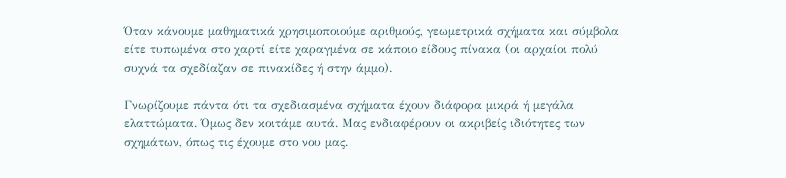Όταν κάνουμε μαθηματικά χρησιμοποιούμε αριθμούς, γεωμετρικά σχήματα και σύμβολα είτε τυπωμένα στο χαρτί είτε χαραγμένα σε κάποιο είδους πίνακα (οι αρχαίοι πολύ συχνά τα σχεδίαζαν σε πινακίδες ή στην άμμο).

Γνωρίζουμε πάντα ότι τα σχεδιασμένα σχήματα έχουν διάφορα μικρά ή μεγάλα ελαττώματα. Όμως δεν κοιτάμε αυτά. Μας ενδιαφέρουν οι ακριβείς ιδιότητες των σχημάτων, όπως τις έχουμε στο νου μας.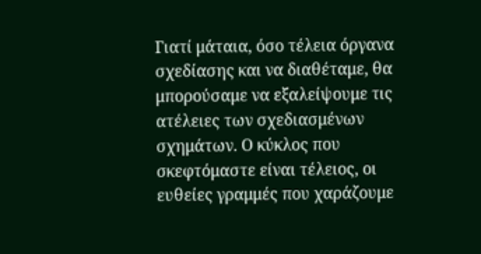Γιατί μάταια, όσο τέλεια όργανα σχεδίασης και να διαθέταμε, θα μπορούσαμε να εξαλείψουμε τις ατέλειες των σχεδιασμένων σχημάτων. Ο κύκλος που σκεφτόμαστε είναι τέλειος, οι ευθείες γραμμές που χαράζουμε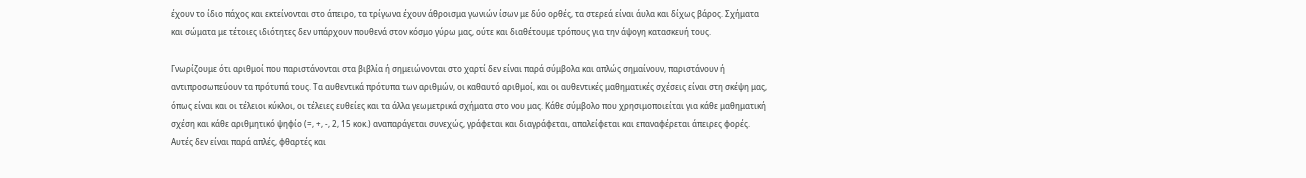έχουν το ίδιο πάχος και εκτείνονται στο άπειρο, τα τρίγωνα έχουν άθροισμα γωνιών ίσων με δύο ορθές, τα στερεά είναι άυλα και δίχως βάρος. Σχήματα και σώματα με τέτοιες ιδιότητες δεν υπάρχουν πουθενά στον κόσμο γύρω μας, ούτε και διαθέτουμε τρόπους για την άψογη κατασκευή τους.

Γνωρίζουμε ότι αριθμοί που παριστάνονται στα βιβλία ή σημειώνονται στο χαρτί δεν είναι παρά σύμβολα και απλώς σημαίνουν, παριστάνουν ή αντιπροσωπεύουν τα πρότυπά τους. Τα αυθεντικά πρότυπα των αριθμών, οι καθαυτό αριθμοί, και οι αυθεντικές μαθηματικές σχέσεις είναι στη σκέψη μας, όπως είναι και οι τέλειοι κύκλοι, οι τέλειες ευθείες και τα άλλα γεωμετρικά σχήματα στο νου μας. Κάθε σύμβολο που χρησιμοποιείται για κάθε μαθηματική σχέση και κάθε αριθμητικό ψηφίο (=, +, -, 2, 15 κοκ.) αναπαράγεται συνεχώς, γράφεται και διαγράφεται, απαλείφεται και επαναφέρεται άπειρες φορές. Αυτές δεν είναι παρά απλές, φθαρτές και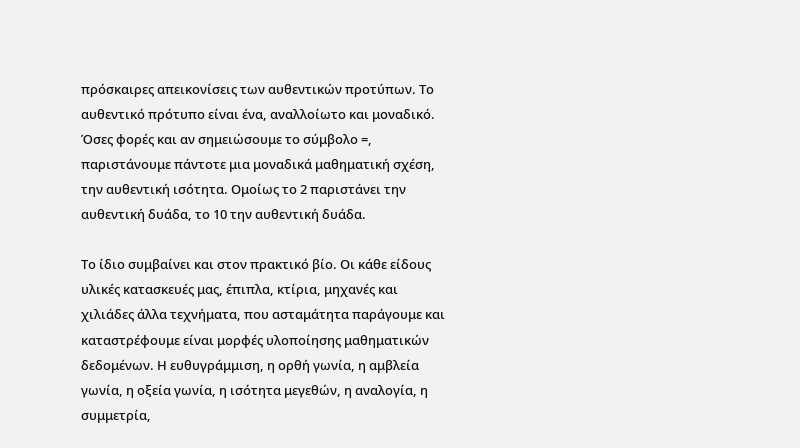πρόσκαιρες απεικονίσεις των αυθεντικών προτύπων. Το αυθεντικό πρότυπο είναι ένα, αναλλοίωτο και μοναδικό. Όσες φορές και αν σημειώσουμε το σύμβολο =, παριστάνουμε πάντοτε μια μοναδικά μαθηματική σχέση, την αυθεντική ισότητα. Ομοίως το 2 παριστάνει την αυθεντική δυάδα, το 10 την αυθεντική δυάδα.

Το ίδιο συμβαίνει και στον πρακτικό βίο. Οι κάθε είδους υλικές κατασκευές μας, έπιπλα, κτίρια, μηχανές και χιλιάδες άλλα τεχνήματα, που ασταμάτητα παράγουμε και καταστρέφουμε είναι μορφές υλοποίησης μαθηματικών δεδομένων. Η ευθυγράμμιση, η ορθή γωνία, η αμβλεία γωνία, η οξεία γωνία, η ισότητα μεγεθών, η αναλογία, η συμμετρία,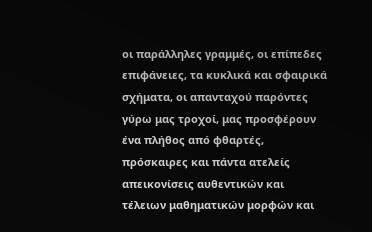οι παράλληλες γραμμές, οι επίπεδες επιφάνειες, τα κυκλικά και σφαιρικά σχήματα, οι απανταχού παρόντες γύρω μας τροχοί, μας προσφέρουν ένα πλήθος από φθαρτές, πρόσκαιρες και πάντα ατελείς απεικονίσεις αυθεντικών και τέλειων μαθηματικών μορφών και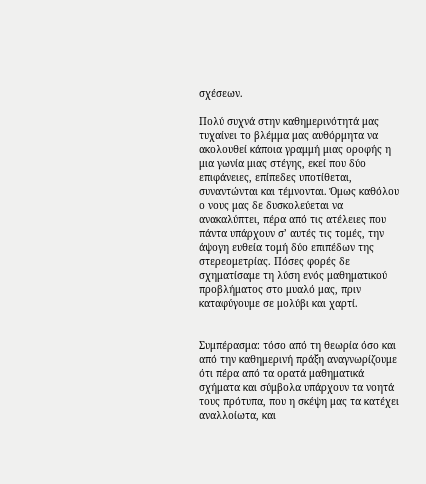σχέσεων.

Πολύ συχνά στην καθημερινότητά μας τυχαίνει το βλέμμα μας αυθόρμητα να ακολουθεί κάποια γραμμή μιας οροφής η μια γωνία μιας στέγης, εκεί που δύο επιφάνειες, επίπεδες υποτίθεται, συναντώνται και τέμνονται. Όμως καθόλου ο νους μας δε δυσκολεύεται να ανακαλύπτει, πέρα από τις ατέλειες που πάντα υπάρχουν σ’ αυτές τις τομές, την άψογη ευθεία τομή δύο επιπέδων της στερεομετρίας. Πόσες φορές δε σχηματίσαμε τη λύση ενός μαθηματικού προβλήματος στο μυαλό μας, πριν καταφύγουμε σε μολύβι και χαρτί.


Συμπέρασμα: τόσο από τη θεωρία όσο και από την καθημερινή πράξη αναγνωρίζουμε ότι πέρα από τα ορατά μαθηματικά σχήματα και σύμβολα υπάρχουν τα νοητά τους πρότυπα, που η σκέψη μας τα κατέχει αναλλοίωτα, και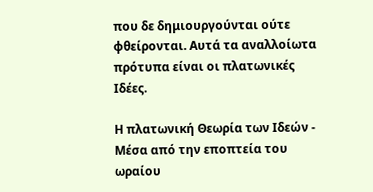που δε δημιουργούνται ούτε φθείρονται. Αυτά τα αναλλοίωτα πρότυπα είναι οι πλατωνικές Ιδέες.

Η πλατωνική Θεωρία των Ιδεών - Μέσα από την εποπτεία του ωραίου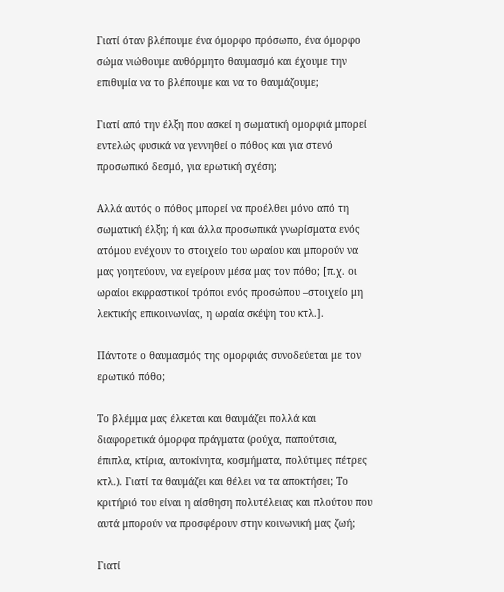Γιατί όταν βλέπουμε ένα όμορφο πρόσωπο, ένα όμορφο σώμα νιώθουμε αυθόρμητο θαυμασμό και έχουμε την επιθυμία να το βλέπουμε και να το θαυμάζουμε;

Γιατί από την έλξη που ασκεί η σωματική ομορφιά μπορεί εντελώς φυσικά να γεννηθεί ο πόθος και για στενό προσωπικό δεσμό, για ερωτική σχέση;

Αλλά αυτός ο πόθος μπορεί να προέλθει μόνο από τη σωματική έλξη; ή και άλλα προσωπικά γνωρίσματα ενός ατόμου ενέχουν το στοιχείο του ωραίου και μπορούν να μας γοητεύουν, να εγείρουν μέσα μας τον πόθο; [π.χ. οι ωραίοι εκφραστικοί τρόποι ενός προσώπου –στοιχείο μη λεκτικής επικοινωνίας, η ωραία σκέψη του κτλ.].

Πάντοτε ο θαυμασμός της ομορφιάς συνοδεύεται με τον ερωτικό πόθο;

Το βλέμμα μας έλκεται και θαυμάζει πολλά και διαφορετικά όμορφα πράγματα (ρούχα, παπούτσια, έπιπλα, κτίρια, αυτοκίνητα, κοσμήματα, πολύτιμες πέτρες κτλ.). Γιατί τα θαυμάζει και θέλει να τα αποκτήσει; Το κριτήριό του είναι η αίσθηση πολυτέλειας και πλούτου που αυτά μπορούν να προσφέρουν στην κοινωνική μας ζωή;

Γιατί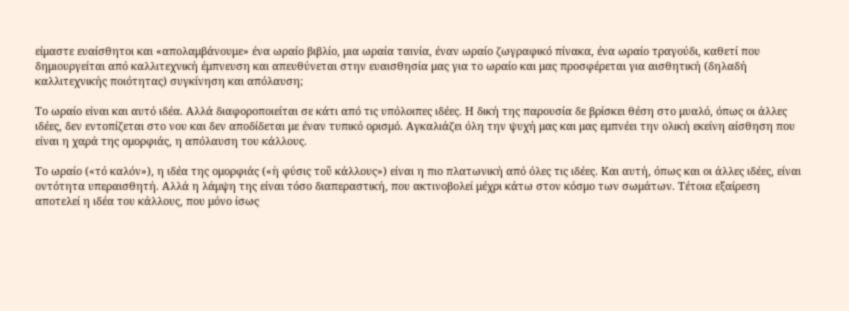είμαστε ευαίσθητοι και «απολαμβάνουμε» ένα ωραίο βιβλίο, μια ωραία ταινία, έναν ωραίο ζωγραφικό πίνακα, ένα ωραίο τραγούδι, καθετί που δημιουργείται από καλλιτεχνική έμπνευση και απευθύνεται στην ευαισθησία μας για το ωραίο και μας προσφέρεται για αισθητική (δηλαδή καλλιτεχνικής ποιότητας) συγκίνηση και απόλαυση;

Το ωραίο είναι και αυτό ιδέα. Αλλά διαφοροποιείται σε κάτι από τις υπόλοιπες ιδέες. Η δική της παρουσία δε βρίσκει θέση στο μυαλό, όπως οι άλλες ιδέες, δεν εντοπίζεται στο νου και δεν αποδίδεται με έναν τυπικό ορισμό. Αγκαλιάζει όλη την ψυχή μας και μας εμπνέει την ολική εκείνη αίσθηση που είναι η χαρά της ομορφιάς, η απόλαυση του κάλλους.

Το ωραίο («τό καλόν»), η ιδέα της ομορφιάς («ἡ φύσις τοῦ κάλλους») είναι η πιο πλατωνική από όλες τις ιδέες. Και αυτή, όπως και οι άλλες ιδέες, είναι οντότητα υπεραισθητή. Αλλά η λάμψη της είναι τόσο διαπεραστική, που ακτινοβολεί μέχρι κάτω στον κόσμο των σωμάτων. Τέτοια εξαίρεση αποτελεί η ιδέα του κάλλους, που μόνο ίσως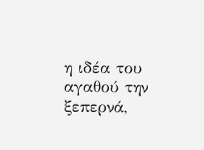η ιδέα του αγαθού την ξεπερνά,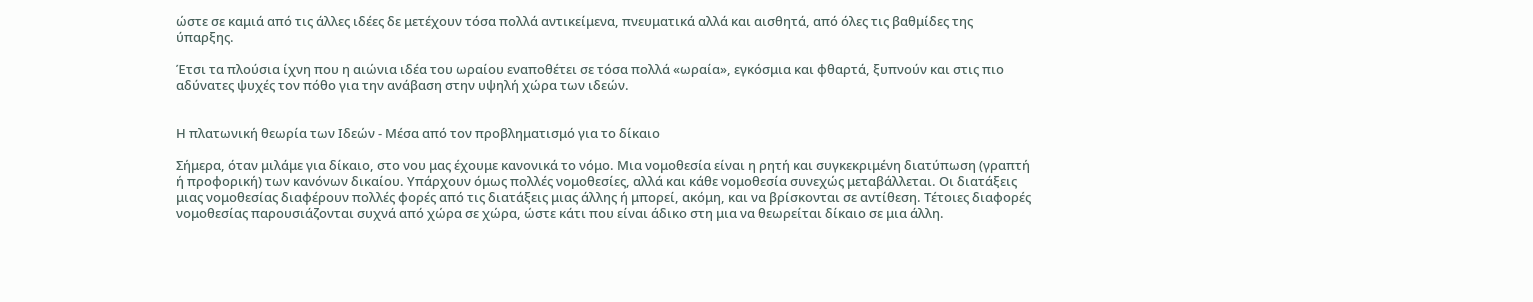ώστε σε καμιά από τις άλλες ιδέες δε μετέχουν τόσα πολλά αντικείμενα, πνευματικά αλλά και αισθητά, από όλες τις βαθμίδες της ύπαρξης.

Έτσι τα πλούσια ίχνη που η αιώνια ιδέα του ωραίου εναποθέτει σε τόσα πολλά «ωραία», εγκόσμια και φθαρτά, ξυπνούν και στις πιο αδύνατες ψυχές τον πόθο για την ανάβαση στην υψηλή χώρα των ιδεών.


Η πλατωνική θεωρία των Ιδεών - Μέσα από τον προβληματισμό για το δίκαιο

Σήμερα, όταν μιλάμε για δίκαιο, στο νου μας έχουμε κανονικά το νόμο. Μια νομοθεσία είναι η ρητή και συγκεκριμένη διατύπωση (γραπτή ή προφορική) των κανόνων δικαίου. Υπάρχουν όμως πολλές νομοθεσίες, αλλά και κάθε νομοθεσία συνεχώς μεταβάλλεται. Οι διατάξεις μιας νομοθεσίας διαφέρουν πολλές φορές από τις διατάξεις μιας άλλης ή μπορεί, ακόμη, και να βρίσκονται σε αντίθεση. Τέτοιες διαφορές νομοθεσίας παρουσιάζονται συχνά από χώρα σε χώρα, ώστε κάτι που είναι άδικο στη μια να θεωρείται δίκαιο σε μια άλλη.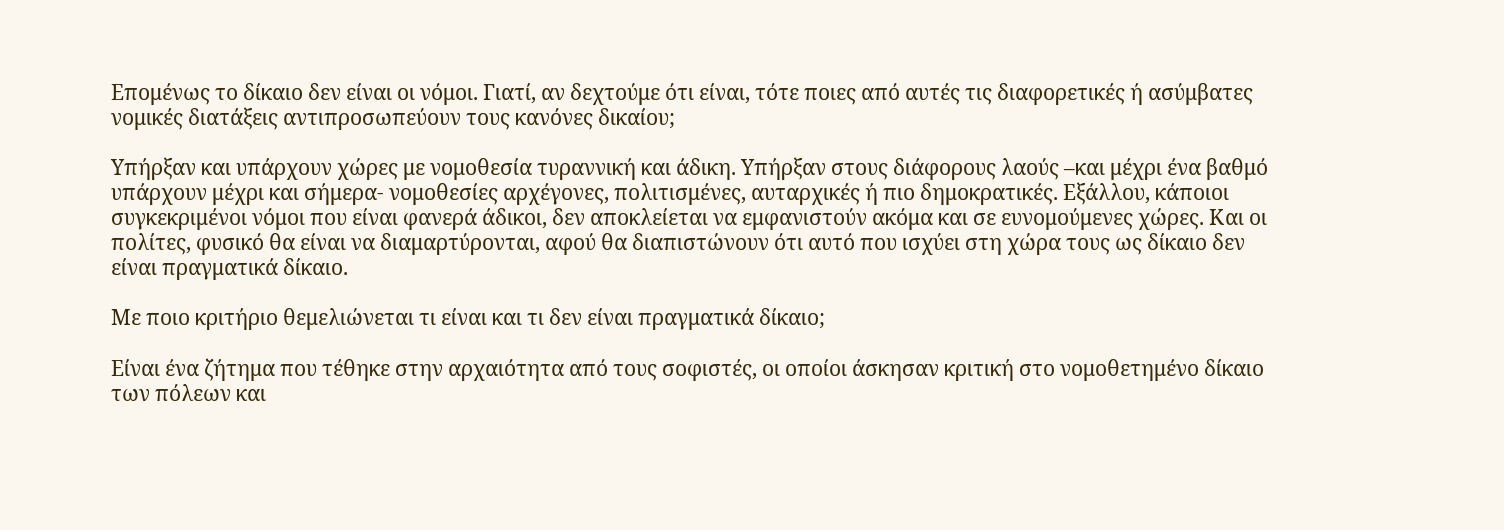Επομένως το δίκαιο δεν είναι οι νόμοι. Γιατί, αν δεχτούμε ότι είναι, τότε ποιες από αυτές τις διαφορετικές ή ασύμβατες νομικές διατάξεις αντιπροσωπεύουν τους κανόνες δικαίου;

Υπήρξαν και υπάρχουν χώρες με νομοθεσία τυραννική και άδικη. Υπήρξαν στους διάφορους λαούς –και μέχρι ένα βαθμό υπάρχουν μέχρι και σήμερα- νομοθεσίες αρχέγονες, πολιτισμένες, αυταρχικές ή πιο δημοκρατικές. Εξάλλου, κάποιοι συγκεκριμένοι νόμοι που είναι φανερά άδικοι, δεν αποκλείεται να εμφανιστούν ακόμα και σε ευνομούμενες χώρες. Και οι πολίτες, φυσικό θα είναι να διαμαρτύρονται, αφού θα διαπιστώνουν ότι αυτό που ισχύει στη χώρα τους ως δίκαιο δεν είναι πραγματικά δίκαιο.

Με ποιο κριτήριο θεμελιώνεται τι είναι και τι δεν είναι πραγματικά δίκαιο;

Είναι ένα ζήτημα που τέθηκε στην αρχαιότητα από τους σοφιστές, οι οποίοι άσκησαν κριτική στο νομοθετημένο δίκαιο των πόλεων και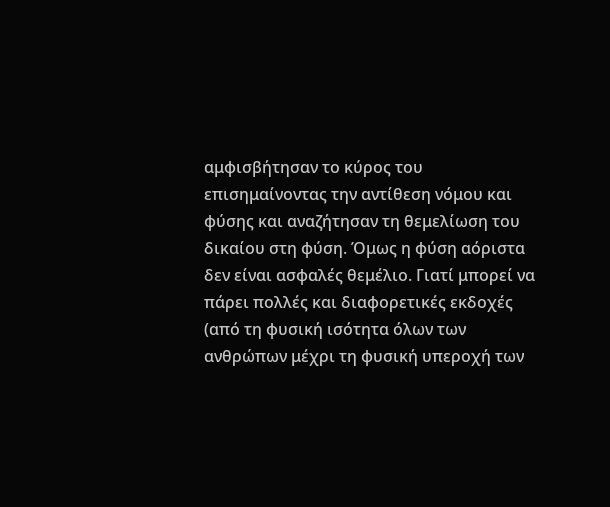αμφισβήτησαν το κύρος του επισημαίνοντας την αντίθεση νόμου και φύσης και αναζήτησαν τη θεμελίωση του δικαίου στη φύση. Όμως η φύση αόριστα δεν είναι ασφαλές θεμέλιο. Γιατί μπορεί να πάρει πολλές και διαφορετικές εκδοχές (από τη φυσική ισότητα όλων των ανθρώπων μέχρι τη φυσική υπεροχή των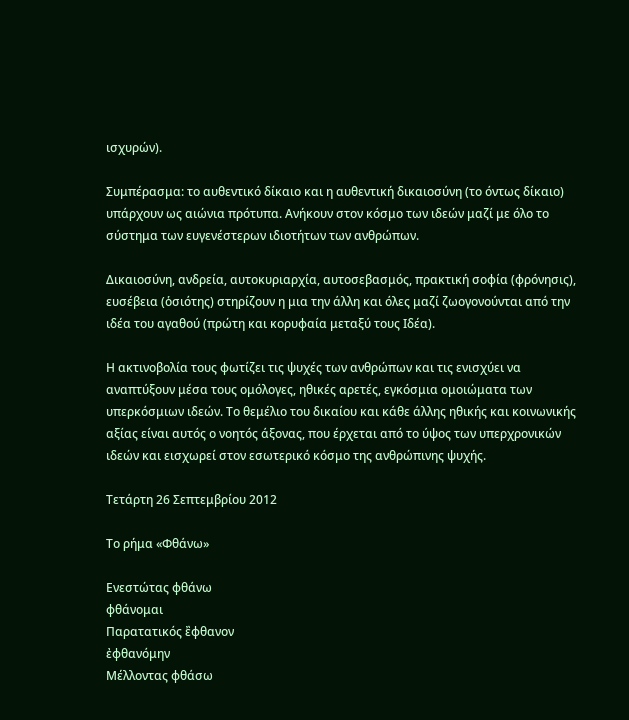ισχυρών).

Συμπέρασμα: το αυθεντικό δίκαιο και η αυθεντική δικαιοσύνη (το όντως δίκαιο) υπάρχουν ως αιώνια πρότυπα. Ανήκουν στον κόσμο των ιδεών μαζί με όλο το σύστημα των ευγενέστερων ιδιοτήτων των ανθρώπων.

Δικαιοσύνη, ανδρεία, αυτοκυριαρχία, αυτοσεβασμός, πρακτική σοφία (φρόνησις), ευσέβεια (ὁσιότης) στηρίζουν η μια την άλλη και όλες μαζί ζωογονούνται από την ιδέα του αγαθού (πρώτη και κορυφαία μεταξύ τους Ιδέα).

Η ακτινοβολία τους φωτίζει τις ψυχές των ανθρώπων και τις ενισχύει να αναπτύξουν μέσα τους ομόλογες, ηθικές αρετές, εγκόσμια ομοιώματα των υπερκόσμιων ιδεών. Το θεμέλιο του δικαίου και κάθε άλλης ηθικής και κοινωνικής αξίας είναι αυτός ο νοητός άξονας, που έρχεται από το ύψος των υπερχρονικών ιδεών και εισχωρεί στον εσωτερικό κόσμο της ανθρώπινης ψυχής.

Τετάρτη 26 Σεπτεμβρίου 2012

Το ρήμα «Φθάνω»

Ενεστώτας φθάνω
φθάνομαι
Παρατατικός ἒφθανον
ἐφθανόμην
Μέλλοντας φθάσω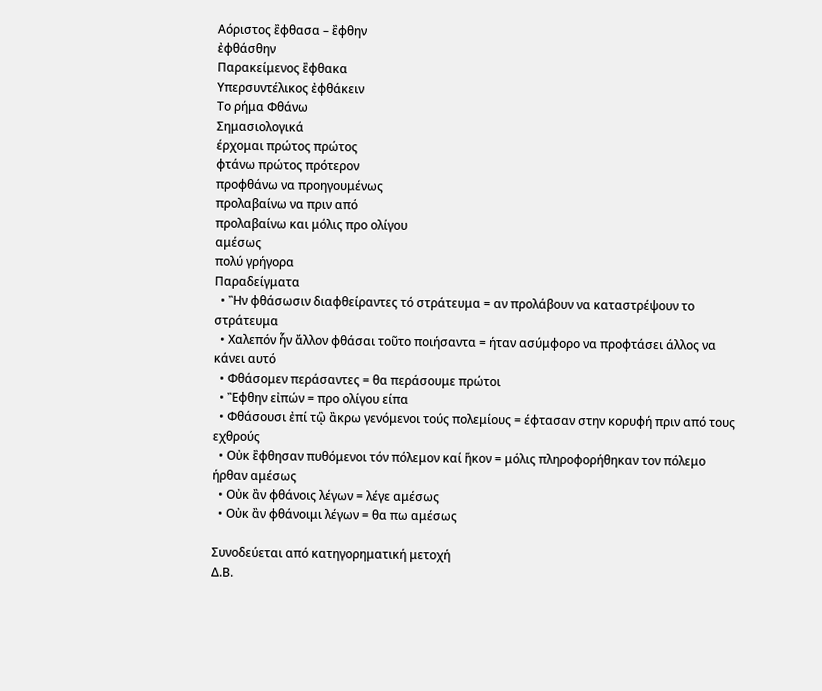Αόριστος ἒφθασα – ἒφθην
ἐφθάσθην
Παρακείμενος ἒφθακα
Υπερσυντέλικος ἐφθάκειν
Το ρήμα Φθάνω
Σημασιολογικά
έρχομαι πρώτος πρώτος
φτάνω πρώτος πρότερον
προφθάνω να προηγουμένως
προλαβαίνω να πριν από
προλαβαίνω και μόλις προ ολίγου
αμέσως
πολύ γρήγορα
Παραδείγματα
  • Ἢν φθάσωσιν διαφθείραντες τό στράτευμα = αν προλάβουν να καταστρέψουν το στράτευμα
  • Χαλεπόν ἧν ἄλλον φθάσαι τοῦτο ποιήσαντα = ήταν ασύμφορο να προφτάσει άλλος να κάνει αυτό
  • Φθάσομεν περάσαντες = θα περάσουμε πρώτοι
  • Ἒφθην εἰπών = προ ολίγου είπα
  • Φθάσουσι ἐπί τᾣ ἂκρω γενόμενοι τούς πολεμίους = έφτασαν στην κορυφή πριν από τους εχθρούς
  • Οὐκ ἒφθησαν πυθόμενοι τόν πόλεμον καί ἥκον = μόλις πληροφορήθηκαν τον πόλεμο ήρθαν αμέσως
  • Οὐκ ἂν φθάνοις λέγων = λέγε αμέσως
  • Οὐκ ἂν φθάνοιμι λέγων = θα πω αμέσως

Συνοδεύεται από κατηγορηματική μετοχή
Δ.Β.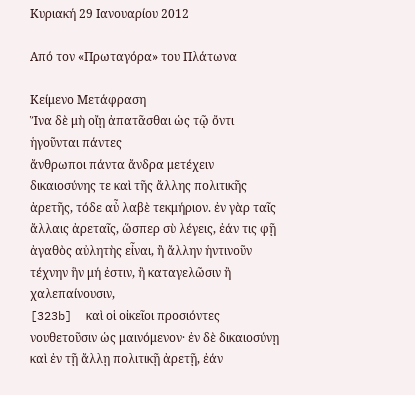Κυριακή 29 Ιανουαρίου 2012

Από τον «Πρωταγόρα» του Πλάτωνα

Κείμενο Μετάφραση
Ἵνα δὲ μὴ οἴῃ ἀπατᾶσθαι ὡς τῷ ὄντι ἡγοῦνται πάντες
ἄνθρωποι πάντα ἄνδρα μετέχειν δικαιοσύνης τε καὶ τῆς ἄλλης πολιτικῆς ἀρετῆς, τόδε αὖ λαβὲ τεκμήριον. ἐν γὰρ ταῖς ἄλλαις ἀρεταῖς, ὥσπερ σὺ λέγεις, ἐάν τις φῇ ἀγαθὸς αὐλητὴς εἶναι, ἢ ἄλλην ἡντινοῦν τέχνην ἣν μή ἐστιν, ἢ καταγελῶσιν ἢ χαλεπαίνουσιν,
[323b]  καὶ οἱ οἰκεῖοι προσιόντες νουθετοῦσιν ὡς μαινόμενον· ἐν δὲ δικαιοσύνῃ καὶ ἐν τῇ ἄλλῃ πολιτικῇ ἀρετῇ, ἐάν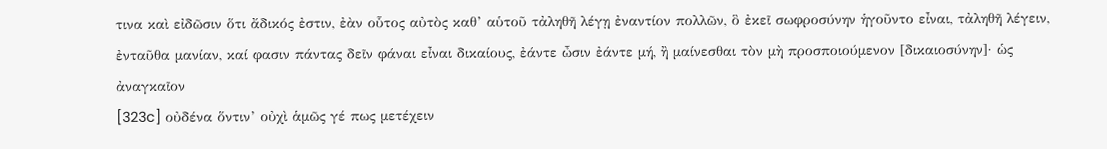τινα καὶ εἰδῶσιν ὅτι ἄδικός ἐστιν, ἐὰν οὗτος αὐτὸς καθ’ αὑτοῦ τἀληθῆ λέγῃ ἐναντίον πολλῶν, ὃ ἐκεῖ σωφροσύνην ἡγοῦντο εἶναι, τἀληθῆ λέγειν, ἐνταῦθα μανίαν, καί φασιν πάντας δεῖν φάναι εἶναι δικαίους, ἐάντε ὦσιν ἐάντε μή, ἢ μαίνεσθαι τὸν μὴ προσποιούμενον [δικαιοσύνην]· ὡς ἀναγκαῖον
[323c] οὐδένα ὅντιν’ οὐχὶ ἁμῶς γέ πως μετέχειν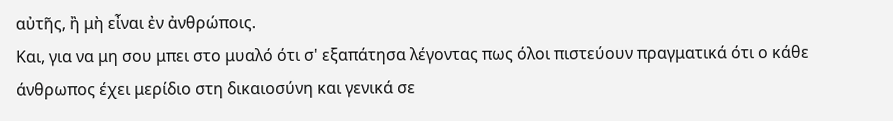αὐτῆς, ἢ μὴ εἶναι ἐν ἀνθρώποις.
Και, για να μη σου μπει στο μυαλό ότι σ' εξαπάτησα λέγοντας πως όλοι πιστεύουν πραγματικά ότι ο κάθε άνθρωπος έχει μερίδιο στη δικαιοσύνη και γενικά σε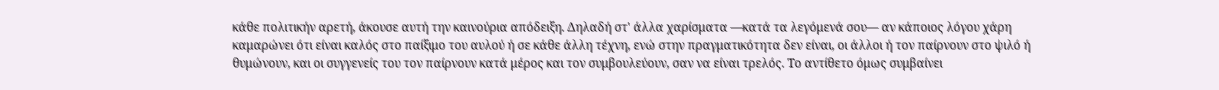κάθε πολιτικήν αρετή, άκουσε αυτή την καινούρια απόδειξη. Δηλαδή στ' άλλα χαρίσματα ―κατά τα λεγόμενά σου― αν κάποιος λόγου χάρη καμαρώνει ότι είναι καλός στο παίξιμο του αυλού ή σε κάθε άλλη τέχνη, ενώ στην πραγματικότητα δεν είναι, οι άλλοι ή τον παίρνουν στο ψιλό ή θυμώνουν, και οι συγγενείς του τον παίρνουν κατά μέρος και τον συμβουλεύουν, σαν να είναι τρελός. Το αντίθετο όμως συμβαίνει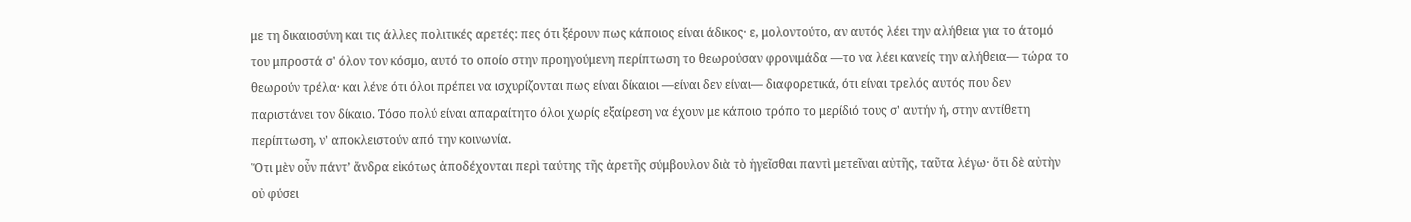με τη δικαιοσύνη και τις άλλες πολιτικές αρετές: πες ότι ξέρουν πως κάποιος είναι άδικος· ε, μολοντούτο, αν αυτός λέει την αλήθεια για το άτομό του μπροστά σ' όλον τον κόσμο, αυτό το οποίο στην προηγούμενη περίπτωση το θεωρούσαν φρονιμάδα ―το να λέει κανείς την αλήθεια― τώρα το θεωρούν τρέλα· και λένε ότι όλοι πρέπει να ισχυρίζονται πως είναι δίκαιοι ―είναι δεν είναι― διαφορετικά, ότι είναι τρελός αυτός που δεν παριστάνει τον δίκαιο. Τόσο πολύ είναι απαραίτητο όλοι χωρίς εξαίρεση να έχουν με κάποιο τρόπο το μερίδιό τους σ' αυτήν ή, στην αντίθετη περίπτωση, ν' αποκλειστούν από την κοινωνία.
Ὅτι μὲν οὖν πάντ’ ἄνδρα εἰκότως ἀποδέχονται περὶ ταύτης τῆς ἀρετῆς σύμβουλον διὰ τὸ ἡγεῖσθαι παντὶ μετεῖναι αὐτῆς, ταῦτα λέγω· ὅτι δὲ αὐτὴν οὐ φύσει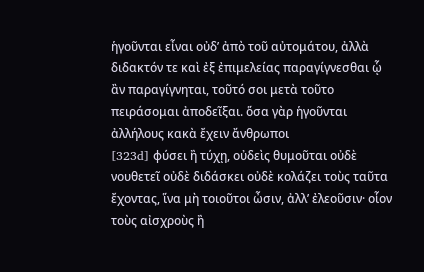ἡγοῦνται εἶναι οὐδ’ ἀπὸ τοῦ αὐτομάτου, ἀλλὰ διδακτόν τε καὶ ἐξ ἐπιμελείας παραγίγνεσθαι ᾧ ἂν παραγίγνηται, τοῦτό σοι μετὰ τοῦτο πειράσομαι ἀποδεῖξαι. ὅσα γὰρ ἡγοῦνται ἀλλήλους κακὰ ἔχειν ἄνθρωποι
[323d] φύσει ἢ τύχῃ, οὐδεὶς θυμοῦται οὐδὲ νουθετεῖ οὐδὲ διδάσκει οὐδὲ κολάζει τοὺς ταῦτα ἔχοντας, ἵνα μὴ τοιοῦτοι ὦσιν, ἀλλ’ ἐλεοῦσιν· οἷον τοὺς αἰσχροὺς ἢ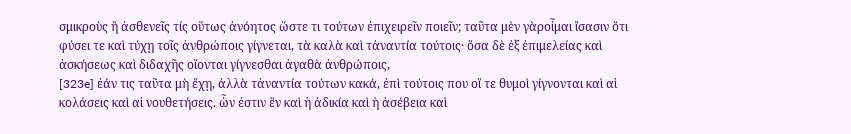σμικροὺς ἢ ἀσθενεῖς τίς οὕτως ἀνόητος ὥστε τι τούτων ἐπιχειρεῖν ποιεῖν; ταῦτα μὲν γὰροἶμαι ἴσασιν ὅτι φύσει τε καὶ τύχῃ τοῖς ἀνθρώποις γίγνεται, τὰ καλὰ καὶ τἀναντία τούτοις· ὅσα δὲ ἐξ ἐπιμελείας καὶ ἀσκήσεως καὶ διδαχῆς οἴονται γίγνεσθαι ἀγαθὰ ἀνθρώποις,
[323e] ἐάν τις ταῦτα μὴ ἔχῃ, ἀλλὰ τἀναντία τούτων κακά, ἐπὶ τούτοις που οἵ τε θυμοὶ γίγνονται καὶ αἱ κολάσεις καὶ αἱ νουθετήσεις. ὧν ἐστιν ἓν καὶ ἡ ἀδικία καὶ ἡ ἀσέβεια καὶ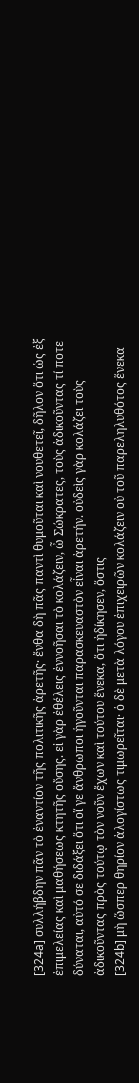[324a] συλλήβδην πᾶν τὸ ἐναντίον τῆς πολιτικῆς ἀρετῆς· ἔνθα δὴ πᾶς παντὶ θυμοῦται καὶ νουθετεῖ, δῆλον ὅτι ὡς ἐξ ἐπιμελείας καὶ μαθήσεως κτητῆς οὔσης. εἰ γὰρ ἐθέλεις ἐννοῆσαι τὸ κολάζειν, ὦ Σώκρατες, τοὺς ἀδικοῦντας τί ποτε δύναται, αὐτό σε διδάξει ὅτι οἵ γε ἄνθρωποι ἡγοῦνται παρασκευαστὸν εἶναι ἀρετήν. οὐδεὶς γὰρ κολάζει τοὺς ἀδικοῦντας πρὸς τούτῳ τὸν νοῦν ἔχων καὶ τούτου ἕνεκα, ὅτι ἠδίκησεν, ὅστις
[324b] μὴ ὥσπερ θηρίον ἀλογίστως τιμωρεῖται· ὁ δὲ μετὰ λόγου ἐπιχειρῶν κολάζειν οὐ τοῦ παρεληλυθότος ἕνεκα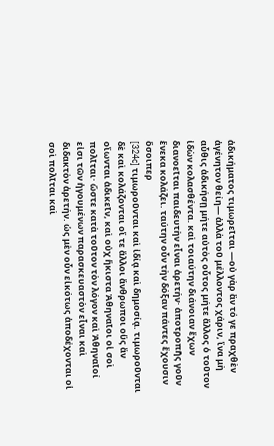ἀδικήματος τιμωρεῖται ―οὐ γὰρ ἂν τό γε πραχθὲν ἀγένητον θείη― ἀλλὰ τοῦ μέλλοντος χάριν, ἵνα μὴ αὖθις ἀδικήσῃ μήτε αὐτὸς οὗτος μήτε ἄλλος ὁ τοῦτον ἰδὼν κολασθέντα. καὶ τοιαύτην διάνοιαν ἔχων διανοεῖται παιδευτὴν εἶναι ἀρετήν· ἀποτροπῆς γοῦν ἕνεκα κολάζει. ταύτην οὖν τὴν δόξαν πάντες ἔχουσιν ὅσοιπερ
[324c] τιμωροῦνται καὶ ἰδίᾳ καὶ δημοσίᾳ. τιμωροῦνται δὲ καὶ κολάζονται οἵ τε ἄλλοι ἄνθρωποι οὓς ἂν οἴωνται ἀδικεῖν, καὶ οὐχ ἥκιστα Ἀθηναῖοι οἱ σοὶ πολῖται· ὥστε κατὰ τοῦτον τὸν λόγον καὶ Ἀθηναῖοί εἰσι τῶν ἡγουμένων παρασκευαστὸν εἶναι καὶ διδακτὸν ἀρετήν. ὡς μὲν οὖν εἰκότως ἀποδέχονται οἱ σοὶ πολῖται καὶ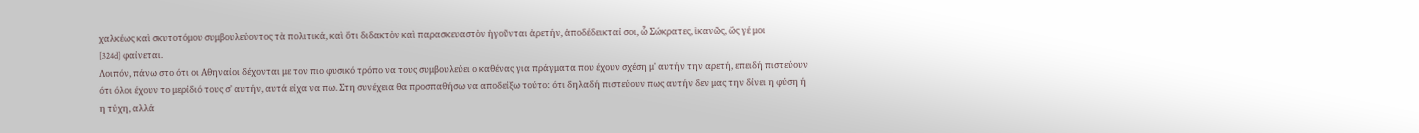χαλκέως καὶ σκυτοτόμου συμβουλεύοντος τὰ πολιτικά, καὶ ὅτι διδακτὸν καὶ παρασκευαστὸν ἡγοῦνται ἀρετήν, ἀποδέδεικταί σοι, ὦ Σώκρατες, ἱκανῶς, ὥς γέ μοι
[324d] φαίνεται.
Λοιπόν, πάνω στο ότι οι Αθηναίοι δέχονται με τον πιο φυσικό τρόπο να τους συμβουλεύει ο καθένας για πράγματα που έχουν σχέση μ' αυτήν την αρετή, επειδή πιστεύουν ότι όλοι έχουν το μερίδιό τους σ' αυτήν, αυτά είχα να πω. Στη συνέχεια θα προσπαθήσω να αποδείξω τούτο: ότι δηλαδή πιστεύουν πως αυτήν δεν μας την δίνει η φύση ή η τύχη, αλλά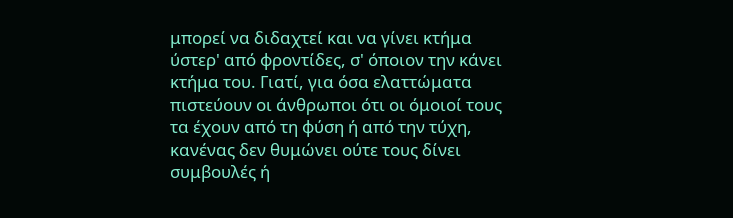μπορεί να διδαχτεί και να γίνει κτήμα ύστερ' από φροντίδες, σ' όποιον την κάνει κτήμα του. Γιατί, για όσα ελαττώματα πιστεύουν οι άνθρωποι ότι οι όμοιοί τους τα έχουν από τη φύση ή από την τύχη, κανένας δεν θυμώνει ούτε τους δίνει συμβουλές ή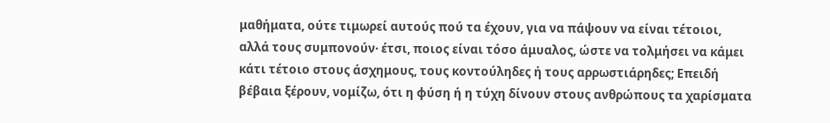μαθήματα, ούτε τιμωρεί αυτούς πού τα έχουν, για να πάψουν να είναι τέτοιοι, αλλά τους συμπονούν· έτσι, ποιος είναι τόσο άμυαλος, ώστε να τολμήσει να κάμει κάτι τέτοιο στους άσχημους, τους κοντούληδες ή τους αρρωστιάρηδες; Επειδή βέβαια ξέρουν, νομίζω, ότι η φύση ή η τύχη δίνουν στους ανθρώπους τα χαρίσματα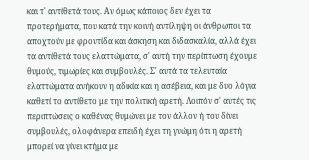και τ' αντίθετά τους. Αν όμως κάποιος δεν έχει τα προτερήματα, που κατά την κοινή αντίληψη οι άνθρωποι τα αποχτούν με φροντίδα και άσκηση και διδασκαλία, αλλά έχει τα αντίθετά τους ελαττώματα, σ' αυτή την περίπτωση έχουμε θυμούς, τιμωρίες και συμβουλές. Σ' αυτά τα τελευταία ελαττώματα ανήκουν η αδικία και η ασέβεια, και με δυο λόγια καθετί το αντίθετο με την πολιτική αρετή. Λοιπόν σ' αυτές τις περιπτώσεις ο καθένας θυμώνει με τον άλλον ή του δίνει συμβουλές, ολοφάνερα επειδή έχει τη γνώμη ότι η αρετή μπορεί να γίνει κτήμα με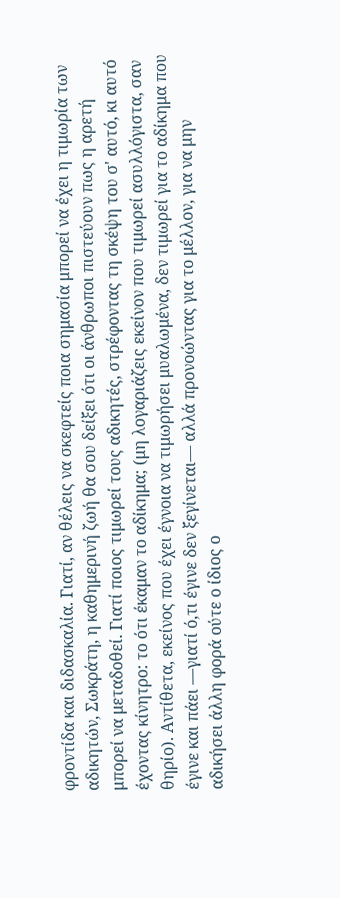φροντίδα και διδασκαλία. Γιατί, αν θέλεις να σκεφτείς ποια σημασία μπορεί να έχει η τιμωρία των αδικητών, Σωκράτη, η καθημερινή ζωή θα σου δείξει ότι οι άνθρωποι πιστεύουν πως η αρετή μπορεί να μεταδοθεί. Γιατί ποιος τιμωρεί τους αδικητές, στρέφοντας τη σκέψη του σ' αυτό, κι αυτό έχοντας κίνητρο: το ότι έκαμαν το αδίκημα; (μη λογαριάζεις εκείνον που τιμωρεί ασυλλόγιστα, σαν θηρίο). Αντίθετα, εκείνος που έχει έγνοια να τιμωρήσει μυαλωμένα, δεν τιμωρεί για το αδίκημα που έγινε και πάει ―γιατί ό,τι έγινε δεν ξεγίνεται― αλλά προνοώντας για το μέλλον, για να μην αδικήσει άλλη φορά ούτε ο ίδιος ο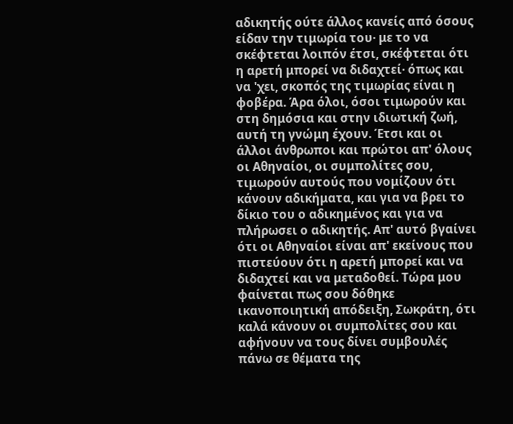αδικητής ούτε άλλος κανείς από όσους είδαν την τιμωρία του· με το να σκέφτεται λοιπόν έτσι, σκέφτεται ότι η αρετή μπορεί να διδαχτεί· όπως και να 'χει, σκοπός της τιμωρίας είναι η φοβέρα. Άρα όλοι, όσοι τιμωρούν και στη δημόσια και στην ιδιωτική ζωή, αυτή τη γνώμη έχουν. Έτσι και οι άλλοι άνθρωποι και πρώτοι απ' όλους οι Αθηναίοι, οι συμπολίτες σου, τιμωρούν αυτούς που νομίζουν ότι κάνουν αδικήματα, και για να βρει το δίκιο του ο αδικημένος και για να πλήρωσει ο αδικητής. Απ' αυτό βγαίνει ότι οι Αθηναίοι είναι απ' εκείνους που πιστεύουν ότι η αρετή μπορεί και να διδαχτεί και να μεταδοθεί. Τώρα μου φαίνεται πως σου δόθηκε ικανοποιητική απόδειξη, Σωκράτη, ότι καλά κάνουν οι συμπολίτες σου και αφήνουν να τους δίνει συμβουλές πάνω σε θέματα της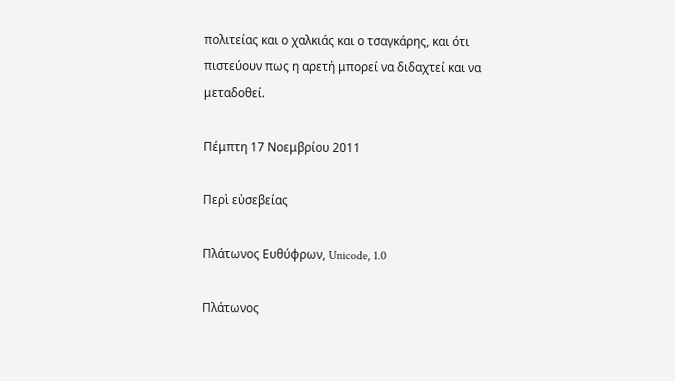πολιτείας και ο χαλκιάς και ο τσαγκάρης, και ότι πιστεύουν πως η αρετή μπορεί να διδαχτεί και να μεταδοθεί.

Πέμπτη 17 Νοεμβρίου 2011

Περὶ εὐσεβείας

Πλάτωνος Ευθύφρων, Unicode, 1.0

Πλάτωνος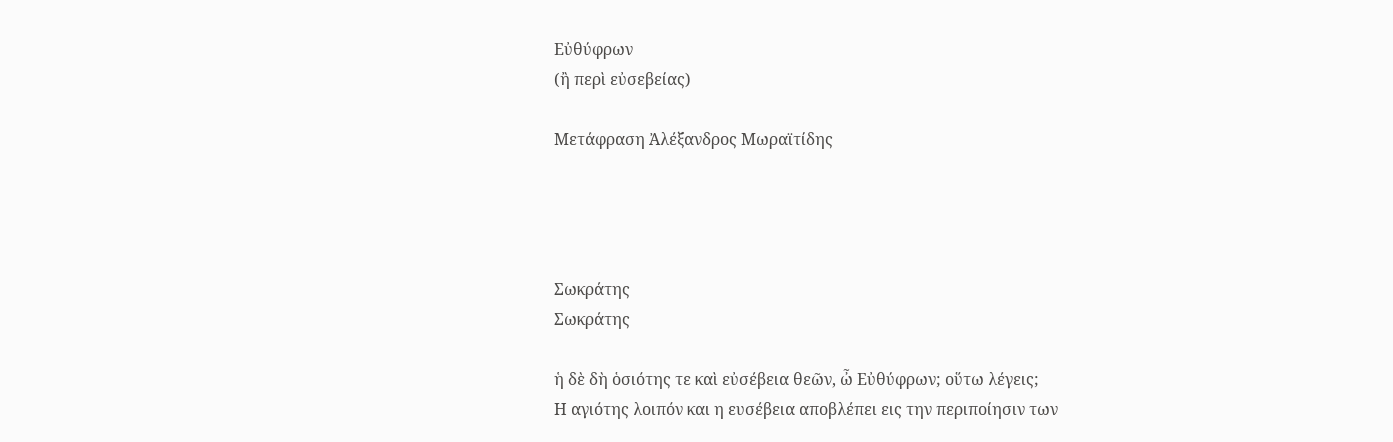Εὐθύφρων
(ἢ περὶ εὐσεβείας)

Μετάφραση Ἀλέξανδρος Μωραϊτίδης




Σωκράτης
Σωκράτης

ἡ δὲ δὴ ὁσιότης τε καὶ εὐσέβεια θεῶν, ὦ Εὐθύφρων; οὕτω λέγεις;
Η αγιότης λοιπόν και η ευσέβεια αποβλέπει εις την περιποίησιν των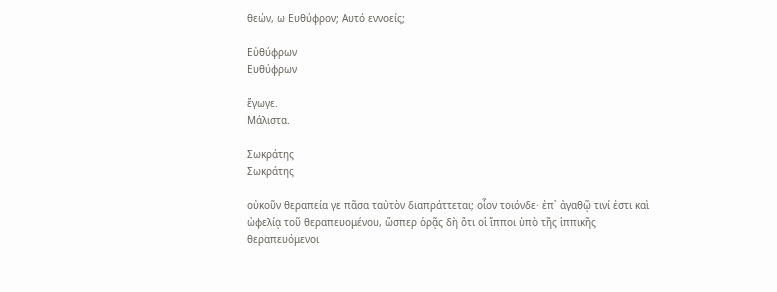θεών, ω Ευθύφρον; Αυτό εννοείς;

Εὐθύφρων
Ευθύφρων

ἔγωγε.
Μάλιστα.

Σωκράτης
Σωκράτης

οὐκοῦν θεραπεία γε πᾶσα ταὐτὸν διαπράττεται; οἷον τοιόνδε· ἐπ᾽ ἀγαθῷ τινί ἐστι καὶ ὠφελίᾳ τοῦ θεραπευομένου, ὥσπερ ὁρᾷς δὴ ὅτι οἱ ἵπποι ὑπὸ τῆς ἱππικῆς θεραπευόμενοι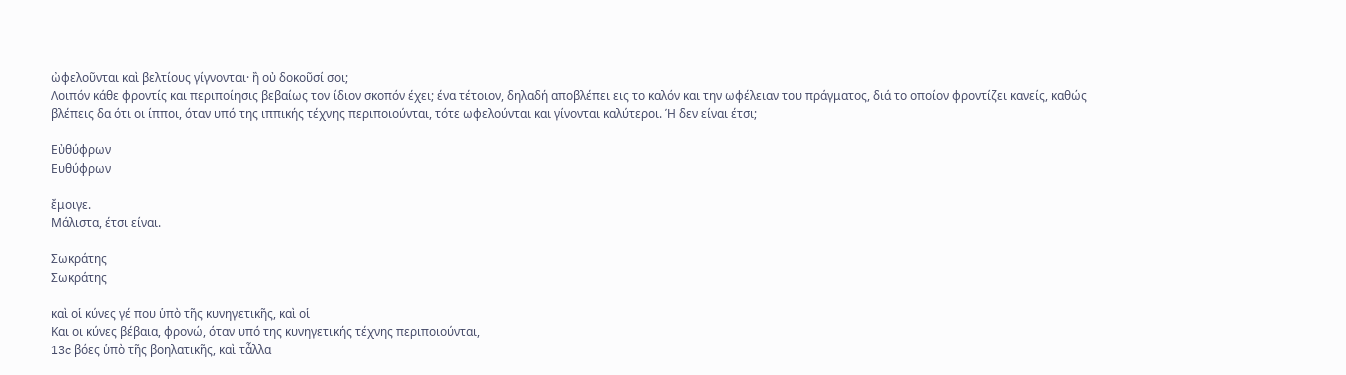ὠφελοῦνται καὶ βελτίους γίγνονται· ἢ οὐ δοκοῦσί σοι;
Λοιπόν κάθε φροντίς και περιποίησις βεβαίως τον ίδιον σκοπόν έχει; ένα τέτοιον, δηλαδή αποβλέπει εις το καλόν και την ωφέλειαν του πράγματος, διά το οποίον φροντίζει κανείς, καθώς βλέπεις δα ότι οι ίπποι, όταν υπό της ιππικής τέχνης περιποιούνται, τότε ωφελούνται και γίνονται καλύτεροι. Ή δεν είναι έτσι;

Εὐθύφρων
Ευθύφρων

ἔμοιγε.
Μάλιστα, έτσι είναι.

Σωκράτης
Σωκράτης

καὶ οἱ κύνες γέ που ὑπὸ τῆς κυνηγετικῆς, καὶ οἱ
Και οι κύνες βέβαια, φρονώ, όταν υπό της κυνηγετικής τέχνης περιποιούνται,
13c βόες ὑπὸ τῆς βοηλατικῆς, καὶ τἆλλα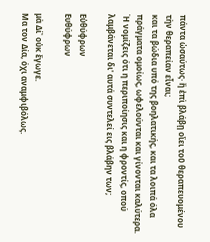πάντα ὡσαύτως· ἢ ἐπὶ βλάβῃ οἴει τοῦ θεραπευομένου τὴν θεραπείαν εἶναι;
και τα βώδια υπό της βοηλατικής, και τα λοιπά όλα πράγματα ομοίως, ωφελούνται και γίνονται καλύτερα. Ή νομίζεις ότι η περιποίησις και η φροντίς, οπού λαμβάνεται δι' αυτά συντελεί εις βλάβην των;

Εὐθύφρων
Ευθύφρων

μὰ Δί᾽ οὐκ ἔγωγε.
Μα τον Δία, όχι αναμφιβόλως.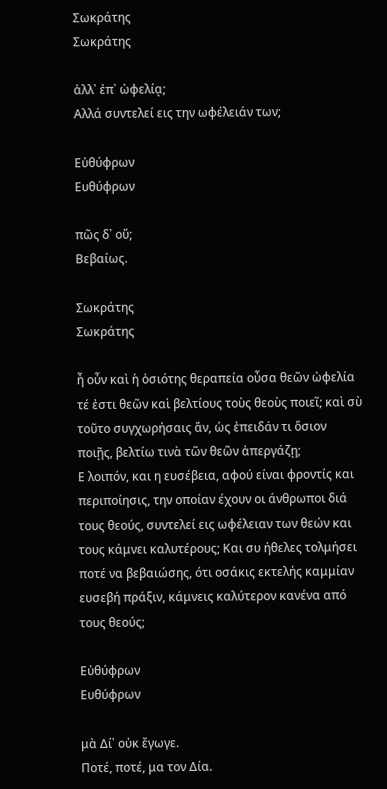Σωκράτης
Σωκράτης

ἀλλ᾽ ἐπ᾽ ὠφελίᾳ;
Αλλά συντελεί εις την ωφέλειάν των;

Εὐθύφρων
Ευθύφρων

πῶς δ᾽ οὔ;
Βεβαίως.

Σωκράτης
Σωκράτης

ἦ οὖν καὶ ἡ ὁσιότης θεραπεία οὖσα θεῶν ὠφελία τέ ἐστι θεῶν καὶ βελτίους τοὺς θεοὺς ποιεῖ; καὶ σὺ τοῦτο συγχωρήσαις ἄν, ὡς ἐπειδάν τι ὅσιον ποιῇς, βελτίω τινὰ τῶν θεῶν ἀπεργάζῃ;
Ε λοιπόν, και η ευσέβεια, αφού είναι φροντίς και περιποίησις, την οποίαν έχουν οι άνθρωποι διά τους θεούς, συντελεί εις ωφέλειαν των θεών και τους κάμνει καλυτέρους; Και συ ήθελες τολμήσει ποτέ να βεβαιώσης, ότι οσάκις εκτελής καμμίαν ευσεβή πράξιν, κάμνεις καλύτερον κανένα από τους θεούς;

Εὐθύφρων
Ευθύφρων

μὰ Δί᾽ οὐκ ἔγωγε.
Ποτέ, ποτέ, μα τον Δία.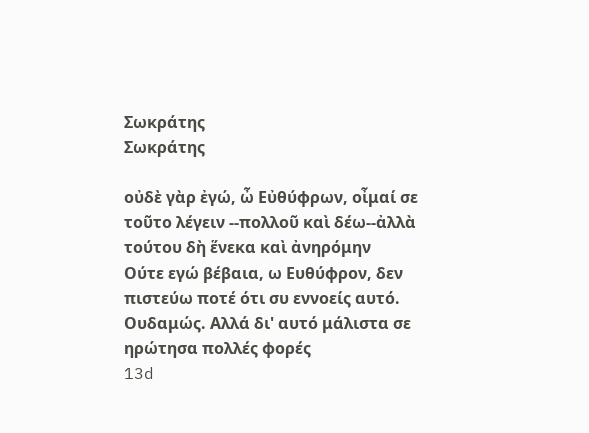Σωκράτης
Σωκράτης

οὐδὲ γὰρ ἐγώ, ὦ Εὐθύφρων, οἶμαί σε τοῦτο λέγειν --πολλοῦ καὶ δέω--ἀλλὰ τούτου δὴ ἕνεκα καὶ ἀνηρόμην
Ούτε εγώ βέβαια, ω Ευθύφρον, δεν πιστεύω ποτέ ότι συ εννοείς αυτό. Ουδαμώς. Αλλά δι' αυτό μάλιστα σε ηρώτησα πολλές φορές
13d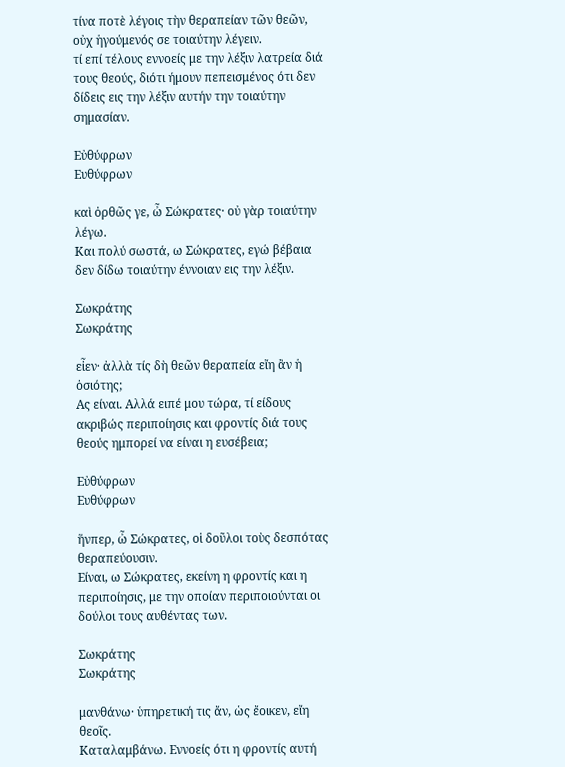τίνα ποτὲ λέγοις τὴν θεραπείαν τῶν θεῶν, οὐχ ἡγούμενός σε τοιαύτην λέγειν.
τί επί τέλους εννοείς με την λέξιν λατρεία διά τους θεούς, διότι ήμουν πεπεισμένος ότι δεν δίδεις εις την λέξιν αυτήν την τοιαύτην σημασίαν.

Εὐθύφρων
Ευθύφρων

καὶ ὀρθῶς γε, ὦ Σώκρατες· οὐ γὰρ τοιαύτην λέγω.
Και πολύ σωστά, ω Σώκρατες, εγώ βέβαια δεν δίδω τοιαύτην έννοιαν εις την λέξιν.

Σωκράτης
Σωκράτης

εἶεν· ἀλλὰ τίς δὴ θεῶν θεραπεία εἴη ἂν ἡ ὁσιότης;
Ας είναι. Αλλά ειπέ μου τώρα, τί είδους ακριβώς περιποίησις και φροντίς διά τους θεούς ημπορεί να είναι η ευσέβεια;

Εὐθύφρων
Ευθύφρων

ἥνπερ, ὦ Σώκρατες, οἱ δοῦλοι τοὺς δεσπότας θεραπεύουσιν.
Είναι, ω Σώκρατες, εκείνη η φροντίς και η περιποίησις, με την οποίαν περιποιούνται οι δούλοι τους αυθέντας των.

Σωκράτης
Σωκράτης

μανθάνω· ὑπηρετική τις ἄν, ὡς ἔοικεν, εἴη θεοῖς.
Καταλαμβάνω. Εννοείς ότι η φροντίς αυτή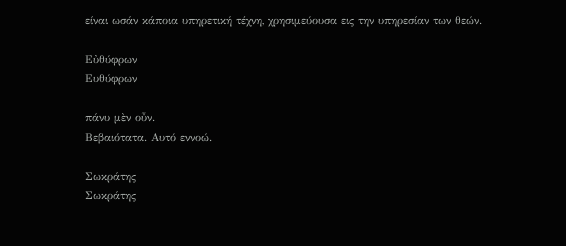είναι ωσάν κάποια υπηρετική τέχνη, χρησιμεύουσα εις την υπηρεσίαν των θεών.

Εὐθύφρων
Ευθύφρων

πάνυ μὲν οὖν.
Βεβαιότατα. Αυτό εννοώ.

Σωκράτης
Σωκράτης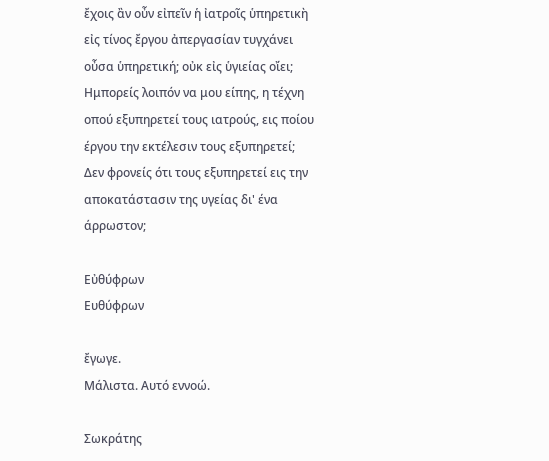ἔχοις ἂν οὖν εἰπεῖν ἡ ἰατροῖς ὑπηρετικὴ εἰς τίνος ἔργου ἀπεργασίαν τυγχάνει οὖσα ὑπηρετική; οὐκ εἰς ὑγιείας οἴει;
Ημπορείς λοιπόν να μου είπης, η τέχνη οπού εξυπηρετεί τους ιατρούς, εις ποίου έργου την εκτέλεσιν τους εξυπηρετεί; Δεν φρονείς ότι τους εξυπηρετεί εις την αποκατάστασιν της υγείας δι' ένα άρρωστον;

Εὐθύφρων
Ευθύφρων

ἔγωγε.
Μάλιστα. Αυτό εννοώ.

Σωκράτης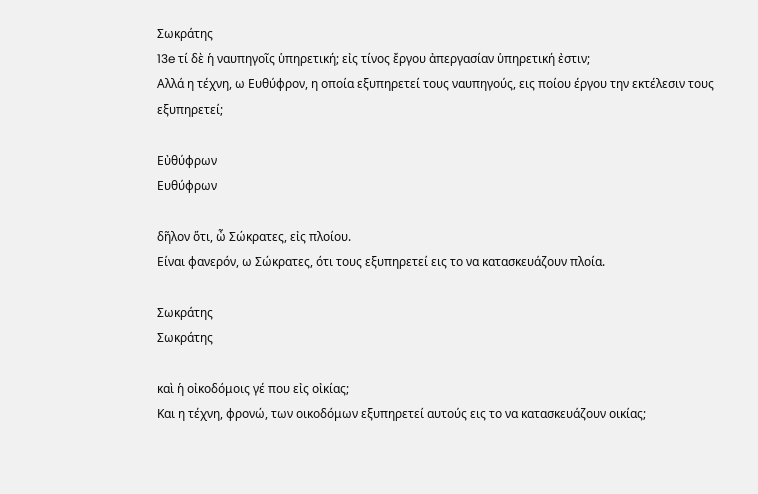Σωκράτης
13e τί δὲ ἡ ναυπηγοῖς ὑπηρετική; εἰς τίνος ἔργου ἀπεργασίαν ὑπηρετική ἐστιν;
Αλλά η τέχνη, ω Ευθύφρον, η οποία εξυπηρετεί τους ναυπηγούς, εις ποίου έργου την εκτέλεσιν τους εξυπηρετεί;

Εὐθύφρων
Ευθύφρων

δῆλον ὅτι, ὦ Σώκρατες, εἰς πλοίου.
Είναι φανερόν, ω Σώκρατες, ότι τους εξυπηρετεί εις το να κατασκευάζουν πλοία.

Σωκράτης
Σωκράτης

καὶ ἡ οἰκοδόμοις γέ που εἰς οἰκίας;
Και η τέχνη, φρονώ, των οικοδόμων εξυπηρετεί αυτούς εις το να κατασκευάζουν οικίας;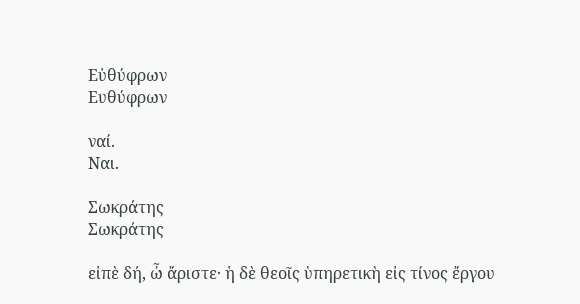Εὐθύφρων
Ευθύφρων

ναί.
Ναι.

Σωκράτης
Σωκράτης

εἰπὲ δή, ὦ ἄριστε· ἡ δὲ θεοῖς ὑπηρετικὴ εἰς τίνος ἔργου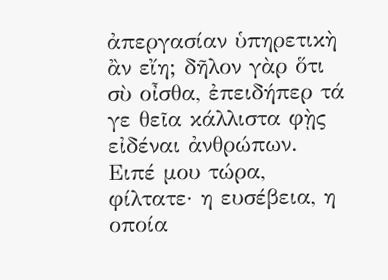ἀπεργασίαν ὑπηρετικὴ ἂν εἴη; δῆλον γὰρ ὅτι σὺ οἶσθα, ἐπειδήπερ τά γε θεῖα κάλλιστα φῂς εἰδέναι ἀνθρώπων.
Ειπέ μου τώρα, φίλτατε· η ευσέβεια, η οποία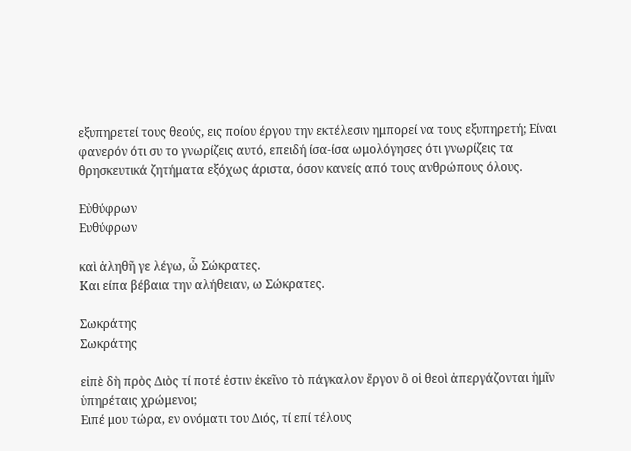εξυπηρετεί τους θεούς, εις ποίου έργου την εκτέλεσιν ημπορεί να τους εξυπηρετή; Είναι φανερόν ότι συ το γνωρίζεις αυτό, επειδή ίσα-ίσα ωμολόγησες ότι γνωρίζεις τα θρησκευτικά ζητήματα εξόχως άριστα, όσον κανείς από τους ανθρώπους όλους.

Εὐθύφρων
Ευθύφρων

καὶ ἀληθῆ γε λέγω, ὦ Σώκρατες.
Και είπα βέβαια την αλήθειαν, ω Σώκρατες.

Σωκράτης
Σωκράτης

εἰπὲ δὴ πρὸς Διὸς τί ποτέ ἐστιν ἐκεῖνο τὸ πάγκαλον ἔργον ὃ οἱ θεοὶ ἀπεργάζονται ἡμῖν ὑπηρέταις χρώμενοι;
Ειπέ μου τώρα, εν ονόματι του Διός, τί επί τέλους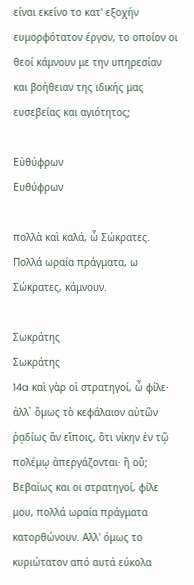είναι εκείνο το κατ' εξοχήν ευμορφότατον έργον, το οποίον οι θεοί κάμνουν με την υπηρεσίαν και βοήθειαν της ιδικής μας ευσεβείας και αγιότητος;

Εὐθύφρων
Ευθύφρων

πολλὰ καὶ καλά, ὦ Σώκρατες.
Πολλά ωραία πράγματα, ω Σώκρατες, κάμνουν.

Σωκράτης
Σωκράτης
14a καὶ γὰρ οἱ στρατηγοί, ὦ φίλε· ἀλλ᾽ ὅμως τὸ κεφάλαιον αὐτῶν ῥᾳδίως ἂν εἴποις, ὅτι νίκην ἐν τῷ πολέμῳ ἀπεργάζονται· ἢ οὔ;
Βεβαίως και οι στρατηγοί, φίλε μου, πολλά ωραία πράγματα κατορθώνουν. Αλλ' όμως το κυριώτατον από αυτά εύκολα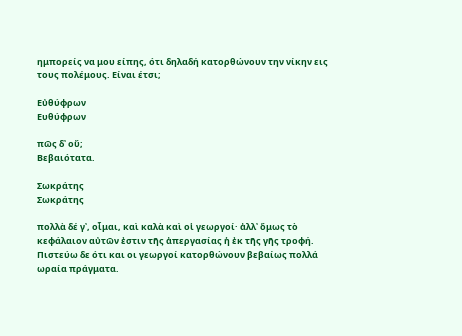ημπορείς να μου είπης, ότι δηλαδή κατορθώνουν την νίκην εις τους πολέμους. Είναι έτσι;

Εὐθύφρων
Ευθύφρων

πῶς δ᾽ οὔ;
Βεβαιότατα.

Σωκράτης
Σωκράτης

πολλὰ δέ γ᾽, οἶμαι, καὶ καλὰ καὶ οἱ γεωργοί· ἀλλ᾽ ὅμως τὸ κεφάλαιον αὐτῶν ἐστιν τῆς ἀπεργασίας ἡ ἐκ τῆς γῆς τροφή.
Πιστεύω δε ότι και οι γεωργοί κατορθώνουν βεβαίως πολλά ωραία πράγματα.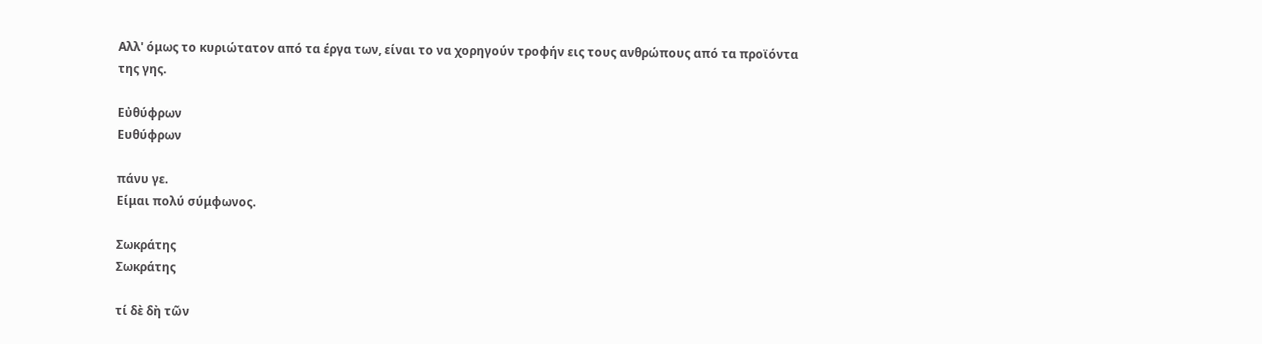Αλλ' όμως το κυριώτατον από τα έργα των, είναι το να χορηγούν τροφήν εις τους ανθρώπους από τα προϊόντα της γης.

Εὐθύφρων
Ευθύφρων

πάνυ γε.
Είμαι πολύ σύμφωνος.

Σωκράτης
Σωκράτης

τί δὲ δὴ τῶν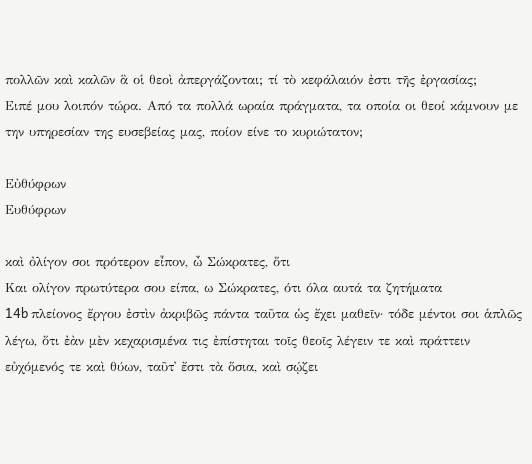πολλῶν καὶ καλῶν ἃ οἱ θεοὶ ἀπεργάζονται; τί τὸ κεφάλαιόν ἐστι τῆς ἐργασίας;
Ειπέ μου λοιπόν τώρα. Από τα πολλά ωραία πράγματα, τα οποία οι θεοί κάμνουν με την υπηρεσίαν της ευσεβείας μας, ποίον είνε το κυριώτατον;

Εὐθύφρων
Ευθύφρων

καὶ ὀλίγον σοι πρότερον εἶπον, ὦ Σώκρατες, ὅτι
Και ολίγον πρωτύτερα σου είπα, ω Σώκρατες, ότι όλα αυτά τα ζητήματα
14b πλείονος ἔργου ἐστὶν ἀκριβῶς πάντα ταῦτα ὡς ἔχει μαθεῖν· τόδε μέντοι σοι ἁπλῶς λέγω, ὅτι ἐὰν μὲν κεχαρισμένα τις ἐπίστηται τοῖς θεοῖς λέγειν τε καὶ πράττειν εὐχόμενός τε καὶ θύων, ταῦτ᾽ ἔστι τὰ ὅσια, καὶ σῴζει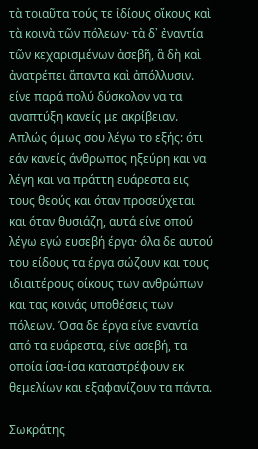τὰ τοιαῦτα τούς τε ἰδίους οἴκους καὶ τὰ κοινὰ τῶν πόλεων· τὰ δ᾽ ἐναντία τῶν κεχαρισμένων ἀσεβῆ, ἃ δὴ καὶ ἀνατρέπει ἅπαντα καὶ ἀπόλλυσιν.
είνε παρά πολύ δύσκολον να τα αναπτύξη κανείς με ακρίβειαν. Απλώς όμως σου λέγω το εξής: ότι εάν κανείς άνθρωπος ηξεύρη και να λέγη και να πράττη ευάρεστα εις τους θεούς και όταν προσεύχεται και όταν θυσιάζη, αυτά είνε οπού λέγω εγώ ευσεβή έργα· όλα δε αυτού του είδους τα έργα σώζουν και τους ιδιαιτέρους οίκους των ανθρώπων και τας κοινάς υποθέσεις των πόλεων. Όσα δε έργα είνε εναντία από τα ευάρεστα, είνε ασεβή, τα οποία ίσα-ίσα καταστρέφουν εκ θεμελίων και εξαφανίζουν τα πάντα.

Σωκράτης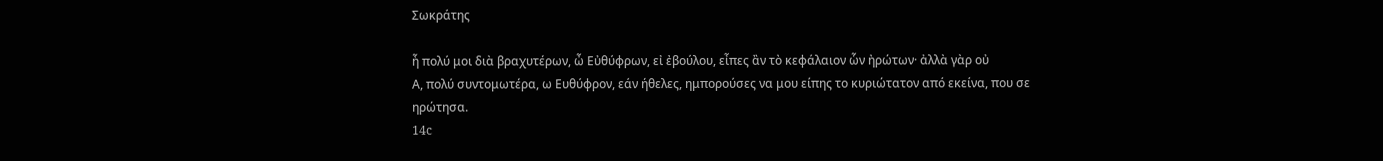Σωκράτης

ἦ πολύ μοι διὰ βραχυτέρων, ὦ Εὐθύφρων, εἰ ἐβούλου, εἶπες ἂν τὸ κεφάλαιον ὧν ἠρώτων· ἀλλὰ γὰρ οὐ
Α, πολύ συντομωτέρα, ω Ευθύφρον, εάν ήθελες, ημπορούσες να μου είπης το κυριώτατον από εκείνα, που σε ηρώτησα.
14c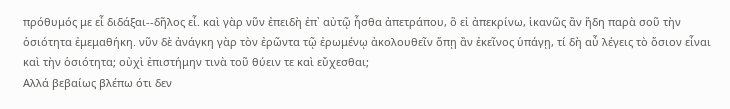πρόθυμός με εἶ διδάξαι--δῆλος εἶ. καὶ γὰρ νῦν ἐπειδὴ ἐπ᾽ αὐτῷ ἦσθα ἀπετράπου, ὃ εἰ ἀπεκρίνω, ἱκανῶς ἂν ἤδη παρὰ σοῦ τὴν ὁσιότητα ἐμεμαθήκη. νῦν δὲ ἀνάγκη γὰρ τὸν ἐρῶντα τῷ ἐρωμένῳ ἀκολουθεῖν ὅπῃ ἂν ἐκεῖνος ὑπάγῃ, τί δὴ αὖ λέγεις τὸ ὅσιον εἶναι καὶ τὴν ὁσιότητα; οὐχὶ ἐπιστήμην τινὰ τοῦ θύειν τε καὶ εὔχεσθαι;
Αλλά βεβαίως βλέπω ότι δεν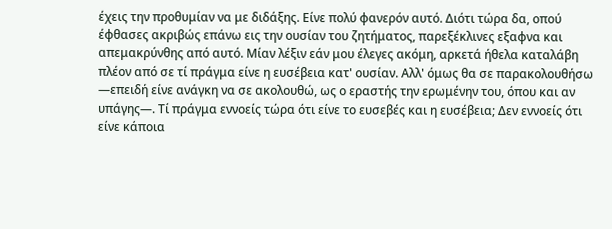έχεις την προθυμίαν να με διδάξης. Είνε πολύ φανερόν αυτό. Διότι τώρα δα, οπού έφθασες ακριβώς επάνω εις την ουσίαν του ζητήματος, παρεξέκλινες εξαφνα και απεμακρύνθης από αυτό. Μίαν λέξιν εάν μου έλεγες ακόμη, αρκετά ήθελα καταλάβη πλέον από σε τί πράγμα είνε η ευσέβεια κατ' ουσίαν. Αλλ' όμως θα σε παρακολουθήσω —επειδή είνε ανάγκη να σε ακολουθώ, ως ο εραστής την ερωμένην του, όπου και αν υπάγης—. Τί πράγμα εννοείς τώρα ότι είνε το ευσεβές και η ευσέβεια; Δεν εννοείς ότι είνε κάποια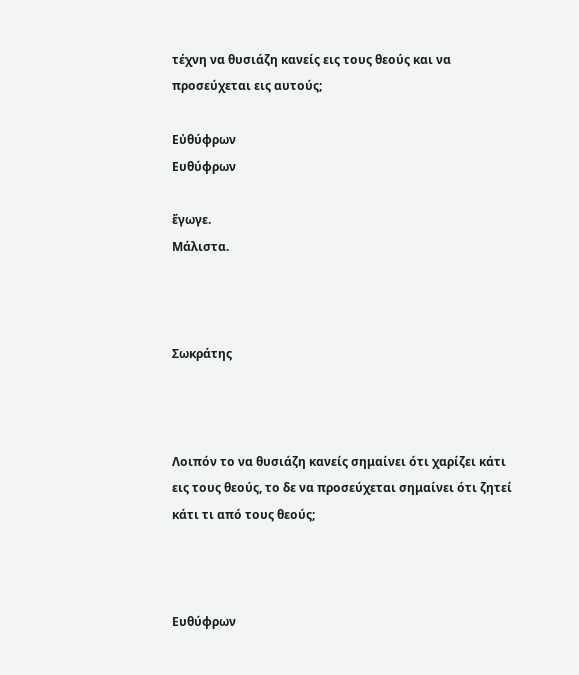τέχνη να θυσιάζη κανείς εις τους θεούς και να προσεύχεται εις αυτούς;

Εὐθύφρων
Ευθύφρων

ἔγωγε.
Μάλιστα.



Σωκράτης



Λοιπόν το να θυσιάζη κανείς σημαίνει ότι χαρίζει κάτι εις τους θεούς, το δε να προσεύχεται σημαίνει ότι ζητεί κάτι τι από τους θεούς;



Ευθύφρων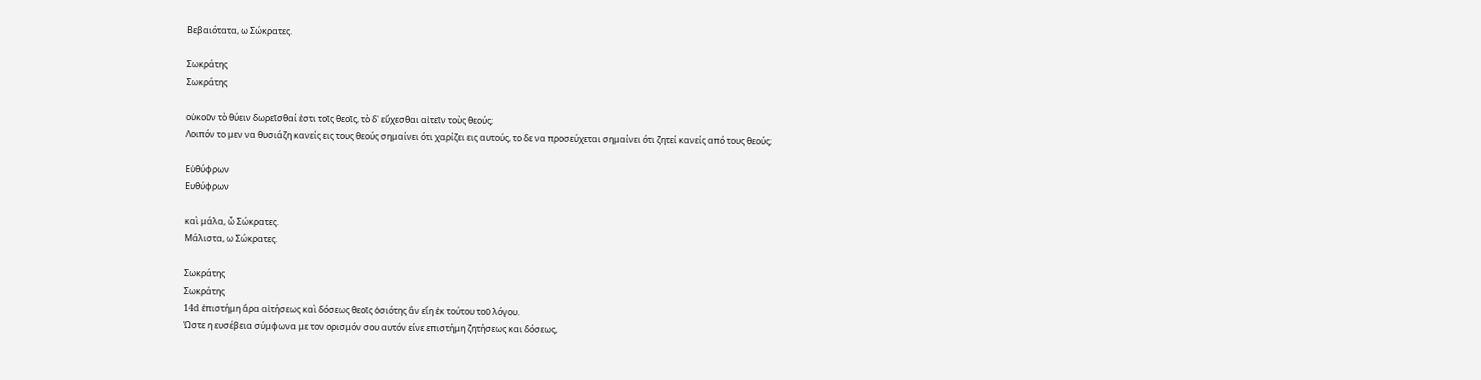Βεβαιότατα, ω Σώκρατες.

Σωκράτης
Σωκράτης

οὐκοῦν τὸ θύειν δωρεῖσθαί ἐστι τοῖς θεοῖς, τὸ δ᾽ εὔχεσθαι αἰτεῖν τοὺς θεούς;
Λοιπόν το μεν να θυσιάζη κανείς εις τους θεούς σημαίνει ότι χαρίζει εις αυτούς, το δε να προσεύχεται σημαίνει ότι ζητεί κανείς από τους θεούς;

Εὐθύφρων
Ευθύφρων

καὶ μάλα, ὦ Σώκρατες.
Μάλιστα, ω Σώκρατες.

Σωκράτης
Σωκράτης
14d ἐπιστήμη ἄρα αἰτήσεως καὶ δόσεως θεοῖς ὁσιότης ἂν εἴη ἐκ τούτου τοῦ λόγου.
Ώστε η ευσέβεια σύμφωνα με τον ορισμόν σου αυτόν είνε επιστήμη ζητήσεως και δόσεως,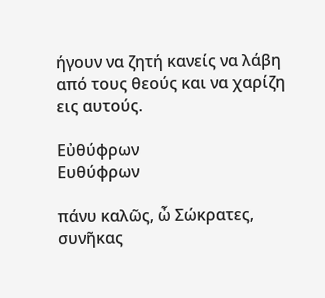ήγουν να ζητή κανείς να λάβη από τους θεούς και να χαρίζη εις αυτούς.

Εὐθύφρων
Ευθύφρων

πάνυ καλῶς, ὦ Σώκρατες, συνῆκας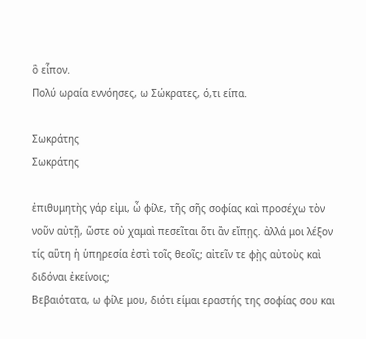ὃ εἶπον.
Πολύ ωραία εννόησες, ω Σώκρατες, ό,τι είπα.

Σωκράτης
Σωκράτης

ἐπιθυμητὴς γάρ εἰμι, ὦ φίλε, τῆς σῆς σοφίας καὶ προσέχω τὸν νοῦν αὐτῇ, ὥστε οὐ χαμαὶ πεσεῖται ὅτι ἂν εἴπῃς. ἀλλά μοι λέξον τίς αὕτη ἡ ὑπηρεσία ἐστὶ τοῖς θεοῖς; αἰτεῖν τε φῂς αὐτοὺς καὶ διδόναι ἐκείνοις;
Βεβαιότατα, ω φίλε μου, διότι είμαι εραστής της σοφίας σου και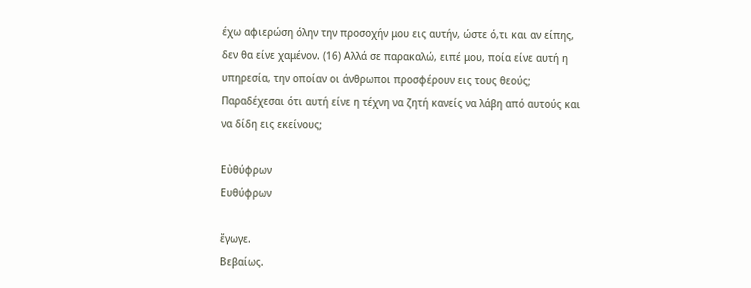έχω αφιερώση όλην την προσοχήν μου εις αυτήν, ώστε ό,τι και αν είπης, δεν θα είνε χαμένον. (16) Αλλά σε παρακαλώ, ειπέ μου, ποία είνε αυτή η υπηρεσία, την οποίαν οι άνθρωποι προσφέρουν εις τους θεούς; Παραδέχεσαι ότι αυτή είνε η τέχνη να ζητή κανείς να λάβη από αυτούς και να δίδη εις εκείνους;

Εὐθύφρων
Ευθύφρων

ἔγωγε.
Βεβαίως.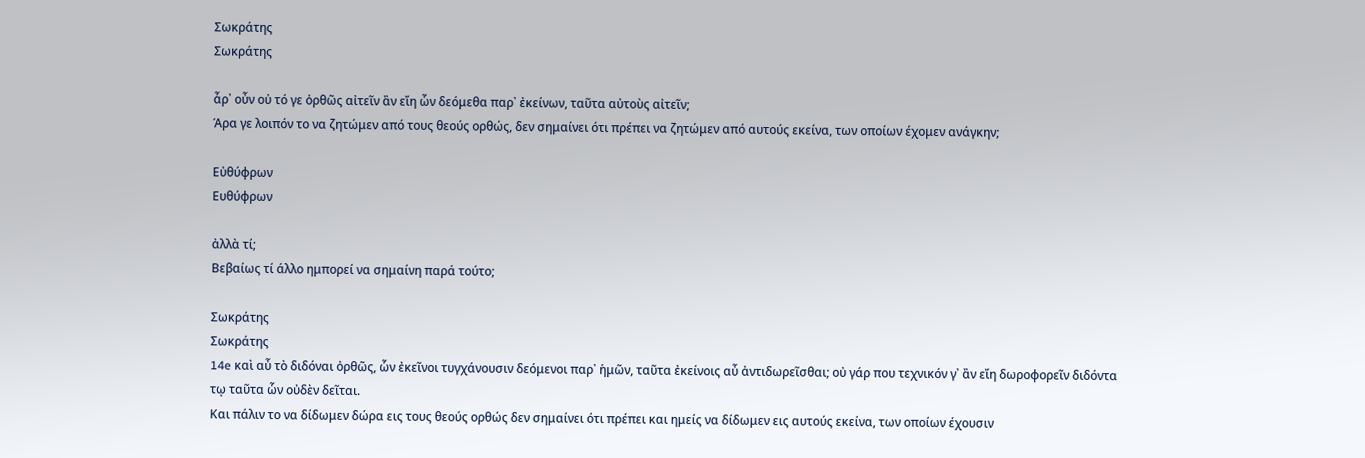Σωκράτης
Σωκράτης

ἆρ᾽ οὖν οὐ τό γε ὀρθῶς αἰτεῖν ἂν εἴη ὧν δεόμεθα παρ᾽ ἐκείνων, ταῦτα αὐτοὺς αἰτεῖν;
Άρα γε λοιπόν το να ζητώμεν από τους θεούς ορθώς, δεν σημαίνει ότι πρέπει να ζητώμεν από αυτούς εκείνα, των οποίων έχομεν ανάγκην;

Εὐθύφρων
Ευθύφρων

ἀλλὰ τί;
Βεβαίως τί άλλο ημπορεί να σημαίνη παρά τούτο;

Σωκράτης
Σωκράτης
14e καὶ αὖ τὸ διδόναι ὀρθῶς, ὧν ἐκεῖνοι τυγχάνουσιν δεόμενοι παρ᾽ ἡμῶν, ταῦτα ἐκείνοις αὖ ἀντιδωρεῖσθαι; οὐ γάρ που τεχνικόν γ᾽ ἂν εἴη δωροφορεῖν διδόντα τῳ ταῦτα ὧν οὐδὲν δεῖται.
Και πάλιν το να δίδωμεν δώρα εις τους θεούς ορθώς δεν σημαίνει ότι πρέπει και ημείς να δίδωμεν εις αυτούς εκείνα, των οποίων έχουσιν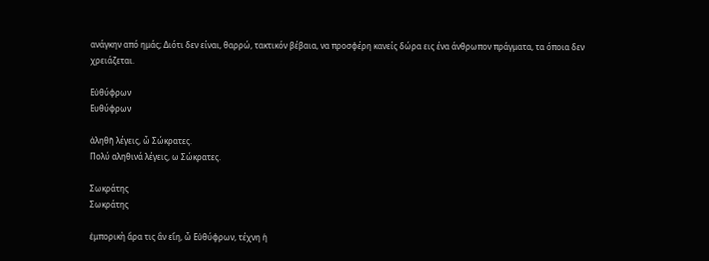ανάγκην από ημάς; Διότι δεν είναι, θαρρώ, τακτικόν βέβαια, να προσφέρη κανείς δώρα εις ένα άνθρωπον πράγματα, τα όποια δεν χρειάζεται.

Εὐθύφρων
Ευθύφρων

ἀληθῆ λέγεις, ὦ Σώκρατες.
Πολύ αληθινά λέγεις, ω Σώκρατες.

Σωκράτης
Σωκράτης

ἐμπορικὴ ἄρα τις ἂν εἴη, ὦ Εὐθύφρων, τέχνη ἡ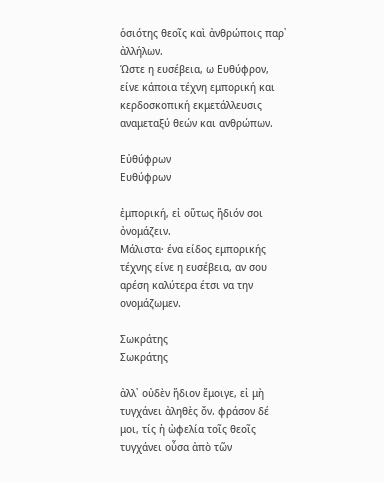ὁσιότης θεοῖς καὶ ἀνθρώποις παρ᾽ ἀλλήλων.
Ώστε η ευσέβεια, ω Ευθύφρον, είνε κάποια τέχνη εμπορική και κερδοσκοπική εκμετάλλευσις αναμεταξύ θεών και ανθρώπων.

Εὐθύφρων
Ευθύφρων

ἐμπορική, εἰ οὕτως ἥδιόν σοι ὀνομάζειν.
Μάλιστα· ένα είδος εμπορικής τέχνης είνε η ευσέβεια, αν σου αρέση καλύτερα έτσι να την ονομάζωμεν.

Σωκράτης
Σωκράτης

ἀλλ᾽ οὐδὲν ἥδιον ἔμοιγε, εἰ μὴ τυγχάνει ἀληθὲς ὄν. φράσον δέ μοι, τίς ἡ ὠφελία τοῖς θεοῖς τυγχάνει οὖσα ἀπὸ τῶν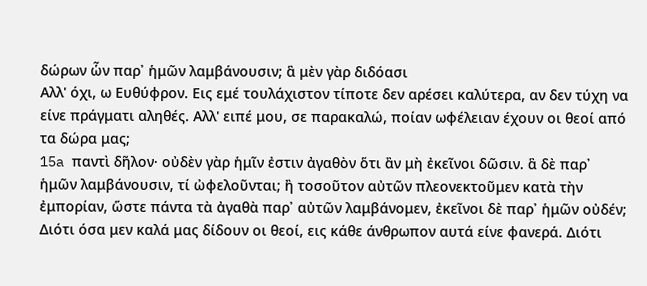δώρων ὧν παρ᾽ ἡμῶν λαμβάνουσιν; ἃ μὲν γὰρ διδόασι
Αλλ' όχι, ω Ευθύφρον. Εις εμέ τουλάχιστον τίποτε δεν αρέσει καλύτερα, αν δεν τύχη να είνε πράγματι αληθές. Αλλ' ειπέ μου, σε παρακαλώ, ποίαν ωφέλειαν έχουν οι θεοί από τα δώρα μας;
15a παντὶ δῆλον· οὐδὲν γὰρ ἡμῖν ἐστιν ἀγαθὸν ὅτι ἂν μὴ ἐκεῖνοι δῶσιν. ἃ δὲ παρ᾽ ἡμῶν λαμβάνουσιν, τί ὠφελοῦνται; ἢ τοσοῦτον αὐτῶν πλεονεκτοῦμεν κατὰ τὴν ἐμπορίαν, ὥστε πάντα τὰ ἀγαθὰ παρ᾽ αὐτῶν λαμβάνομεν, ἐκεῖνοι δὲ παρ᾽ ἡμῶν οὐδέν;
Διότι όσα μεν καλά μας δίδουν οι θεοί, εις κάθε άνθρωπον αυτά είνε φανερά. Διότι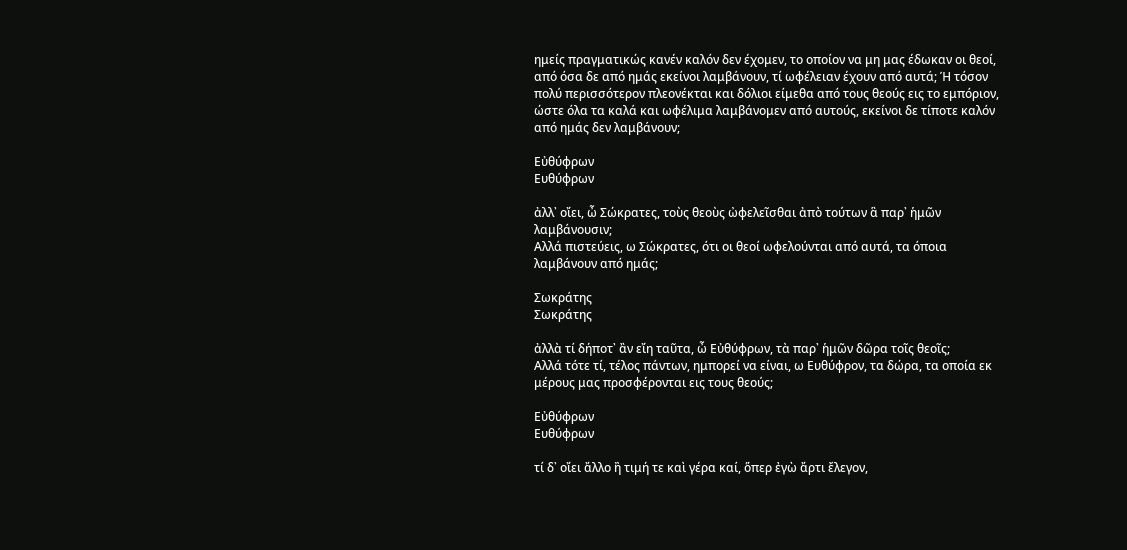ημείς πραγματικώς κανέν καλόν δεν έχομεν, το οποίον να μη μας έδωκαν οι θεοί, από όσα δε από ημάς εκείνοι λαμβάνουν, τί ωφέλειαν έχουν από αυτά; Ή τόσον πολύ περισσότερον πλεονέκται και δόλιοι είμεθα από τους θεούς εις το εμπόριον, ώστε όλα τα καλά και ωφέλιμα λαμβάνομεν από αυτούς, εκείνοι δε τίποτε καλόν από ημάς δεν λαμβάνουν;

Εὐθύφρων
Ευθύφρων

ἀλλ᾽ οἴει, ὦ Σώκρατες, τοὺς θεοὺς ὠφελεῖσθαι ἀπὸ τούτων ἃ παρ᾽ ἡμῶν λαμβάνουσιν;
Αλλά πιστεύεις, ω Σώκρατες, ότι οι θεοί ωφελούνται από αυτά, τα όποια λαμβάνουν από ημάς;

Σωκράτης
Σωκράτης

ἀλλὰ τί δήποτ᾽ ἂν εἴη ταῦτα, ὦ Εὐθύφρων, τὰ παρ᾽ ἡμῶν δῶρα τοῖς θεοῖς;
Αλλά τότε τί, τέλος πάντων, ημπορεί να είναι, ω Ευθύφρον, τα δώρα, τα οποία εκ μέρους μας προσφέρονται εις τους θεούς;

Εὐθύφρων
Ευθύφρων

τί δ᾽ οἴει ἄλλο ἢ τιμή τε καὶ γέρα καί, ὅπερ ἐγὼ ἄρτι ἔλεγον,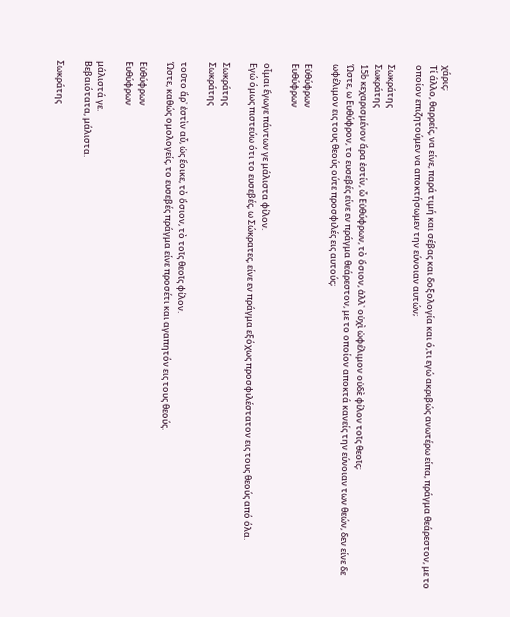χάρις;
Τί άλλο, θαρρείς, να είνε, παρά τιμή και σέβας και δοξολογία και ό,τι εγώ ακριβώς ανωτέρω είπα, πράγμα θεάρεστον, με το οποίον επιζητούμεν να αποκτήσωμεν την εύνοιαν αυτών;

Σωκράτης
Σωκράτης
15b κεχαρισμένον ἄρα ἐστίν, ὦ Εὐθύφρων, τὸ ὅσιον, ἀλλ᾽ οὐχὶ ὠφέλιμον οὐδὲ φίλον τοῖς θεοῖς;
Ώστε, ω Ευθύφρον, το ευσεβές είνε εν πράγμα θεάρεστον, με το οποίον αποκτά κανείς την εύνοιαν των θεών, δεν είνε δε ωφέλιμον εις τους θεούς ούτε προσφιλές εις αυτούς;

Εὐθύφρων
Ευθύφρων

οἶμαι ἔγωγε πάντων γε μάλιστα φίλον.
Εγώ όμως πιστεύω ότι το ευσεβές, ω Σώκρατες, είνε εν πράγμα εξόχως προσφιλέστατον εις τους θεούς από όλα.

Σωκράτης
Σωκράτης

τοῦτο ἄρ᾽ ἐστὶν αὖ, ὡς ἔοικε, τὸ ὅσιον, τὸ τοῖς θεοῖς φίλον.
Ώστε, καθώς ομολογείς, το ευσεβές πράγμα είνε προσέτι και αγαπητόν εις τους θεούς.

Εὐθύφρων
Ευθύφρων

μάλιστά γε.
Βεβαιότατα, μάλιστα.

Σωκράτης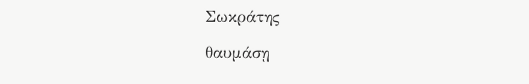Σωκράτης

θαυμάσῃ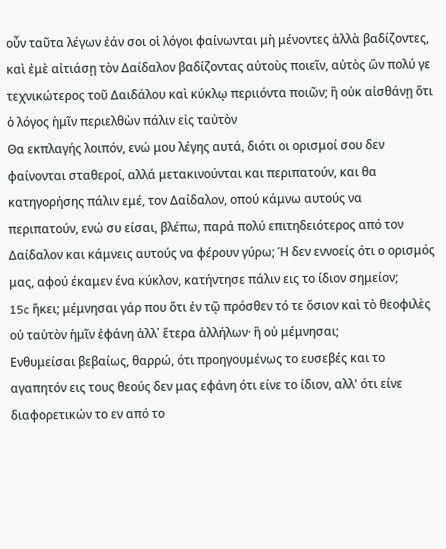οὖν ταῦτα λέγων ἐάν σοι οἱ λόγοι φαίνωνται μὴ μένοντες ἀλλὰ βαδίζοντες, καὶ ἐμὲ αἰτιάσῃ τὸν Δαίδαλον βαδίζοντας αὐτοὺς ποιεῖν, αὐτὸς ὢν πολύ γε τεχνικώτερος τοῦ Δαιδάλου καὶ κύκλῳ περιιόντα ποιῶν; ἢ οὐκ αἰσθάνῃ ὅτι ὁ λόγος ἡμῖν περιελθὼν πάλιν εἰς ταὐτὸν
Θα εκπλαγής λοιπόν, ενώ μου λέγης αυτά, διότι οι ορισμοί σου δεν φαίνονται σταθεροί, αλλά μετακινούνται και περιπατούν, και θα κατηγορήσης πάλιν εμέ, τον Δαίδαλον, οπού κάμνω αυτούς να περιπατούν, ενώ συ είσαι, βλέπω, παρά πολύ επιτηδειότερος από τον Δαίδαλον και κάμνεις αυτούς να φέρουν γύρω; Ή δεν εννοείς ότι ο ορισμός μας, αφού έκαμεν ένα κύκλον, κατήντησε πάλιν εις το ίδιον σημείον;
15c ἥκει; μέμνησαι γάρ που ὅτι ἐν τῷ πρόσθεν τό τε ὅσιον καὶ τὸ θεοφιλὲς οὐ ταὐτὸν ἡμῖν ἐφάνη ἀλλ᾽ ἕτερα ἀλλήλων· ἢ οὐ μέμνησαι;
Ενθυμείσαι βεβαίως, θαρρώ, ότι προηγουμένως το ευσεβές και το αγαπητόν εις τους θεούς δεν μας εφάνη ότι είνε το ίδιον, αλλ' ότι είνε διαφορετικών το εν από το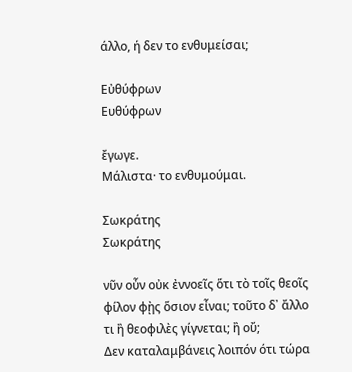άλλο, ή δεν το ενθυμείσαι;

Εὐθύφρων
Ευθύφρων

ἔγωγε.
Μάλιστα· το ενθυμούμαι.

Σωκράτης
Σωκράτης

νῦν οὖν οὐκ ἐννοεῖς ὅτι τὸ τοῖς θεοῖς φίλον φῂς ὅσιον εἶναι; τοῦτο δ᾽ ἄλλο τι ἢ θεοφιλὲς γίγνεται; ἢ οὔ;
Δεν καταλαμβάνεις λοιπόν ότι τώρα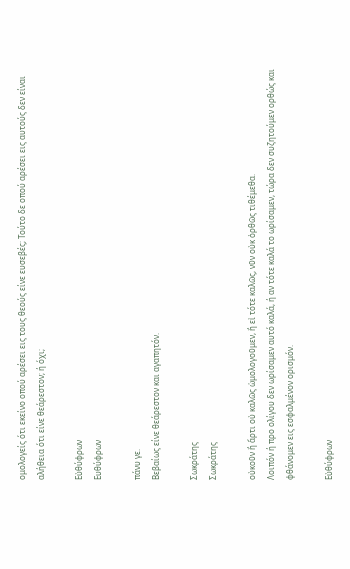ομολογείς ότι εκείνο οπού αρέσει εις τους θεούς είνε ευσεβές; Τούτο δε οπού αρέσει εις αυτούς δεν είναι αλήθεια ότι είνε θεάρεστον; ή όχι;

Εὐθύφρων
Ευθύφρων

πάνυ γε.
Βεβαίως είνε θεάρεστον και αγαπητόν.

Σωκράτης
Σωκράτης

οὐκοῦν ἢ ἄρτι οὐ καλῶς ὡμολογοῦμεν, ἢ εἰ τότε καλῶς, νῦν οὐκ ὀρθῶς τιθέμεθα.
Λοιπόν ή προ ολίγου δεν ωρίσαμεν αυτό καλά, ή αν τότε καλά το ωρίσαμεν, τώρα δεν συζητούμεν ορθώς και φθάνομεν εις εσφαλμένον ορισμόν.

Εὐθύφρων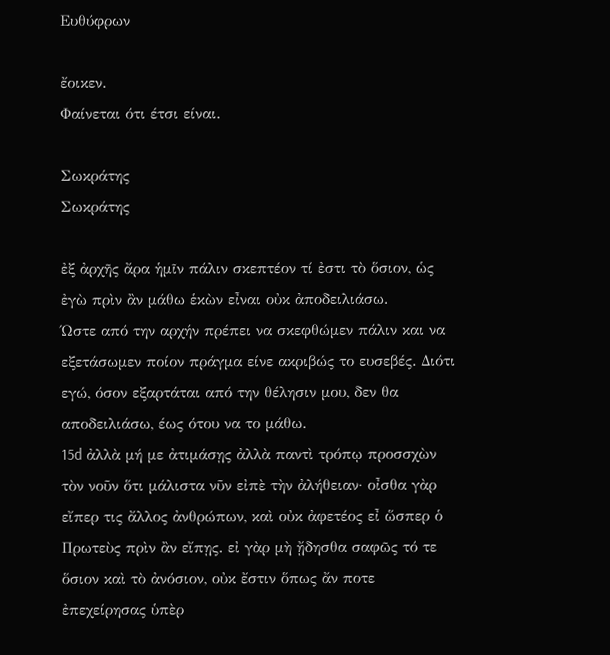Ευθύφρων

ἔοικεν.
Φαίνεται ότι έτσι είναι.

Σωκράτης
Σωκράτης

ἐξ ἀρχῆς ἄρα ἡμῖν πάλιν σκεπτέον τί ἐστι τὸ ὅσιον, ὡς ἐγὼ πρὶν ἂν μάθω ἑκὼν εἶναι οὐκ ἀποδειλιάσω.
Ώστε από την αρχήν πρέπει να σκεφθώμεν πάλιν και να εξετάσωμεν ποίον πράγμα είνε ακριβώς το ευσεβές. Διότι εγώ, όσον εξαρτάται από την θέλησιν μου, δεν θα αποδειλιάσω, έως ότου να το μάθω.
15d ἀλλὰ μή με ἀτιμάσῃς ἀλλὰ παντὶ τρόπῳ προσσχὼν τὸν νοῦν ὅτι μάλιστα νῦν εἰπὲ τὴν ἀλήθειαν· οἶσθα γὰρ εἴπερ τις ἄλλος ἀνθρώπων, καὶ οὐκ ἀφετέος εἶ ὥσπερ ὁ Πρωτεὺς πρὶν ἂν εἴπῃς. εἰ γὰρ μὴ ᾔδησθα σαφῶς τό τε ὅσιον καὶ τὸ ἀνόσιον, οὐκ ἔστιν ὅπως ἄν ποτε ἐπεχείρησας ὑπὲρ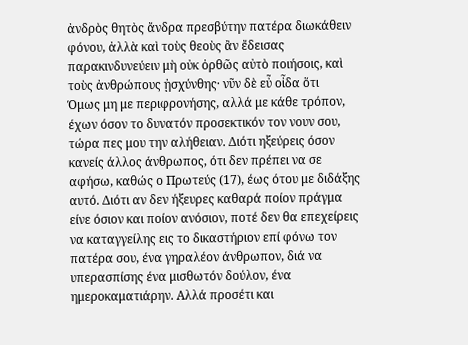ἀνδρὸς θητὸς ἄνδρα πρεσβύτην πατέρα διωκάθειν φόνου, ἀλλὰ καὶ τοὺς θεοὺς ἂν ἔδεισας παρακινδυνεύειν μὴ οὐκ ὀρθῶς αὐτὸ ποιήσοις, καὶ τοὺς ἀνθρώπους ᾐσχύνθης· νῦν δὲ εὖ οἶδα ὅτι
Όμως μη με περιφρονήσης, αλλά με κάθε τρόπον, έχων όσον το δυνατόν προσεκτικόν τον νουν σου, τώρα πες μου την αλήθειαν. Διότι ηξεύρεις όσον κανείς άλλος άνθρωπος, ότι δεν πρέπει να σε αφήσω, καθώς ο Πρωτεύς (17), έως ότου με διδάξης αυτό. Διότι αν δεν ήξευρες καθαρά ποίον πράγμα είνε όσιον και ποίον ανόσιον, ποτέ δεν θα επεχείρεις να καταγγείλης εις το δικαστήριον επί φόνω τον πατέρα σου, ένα γηραλέον άνθρωπον, διά να υπερασπίσης ένα μισθωτόν δούλον, ένα ημεροκαματιάρην. Αλλά προσέτι και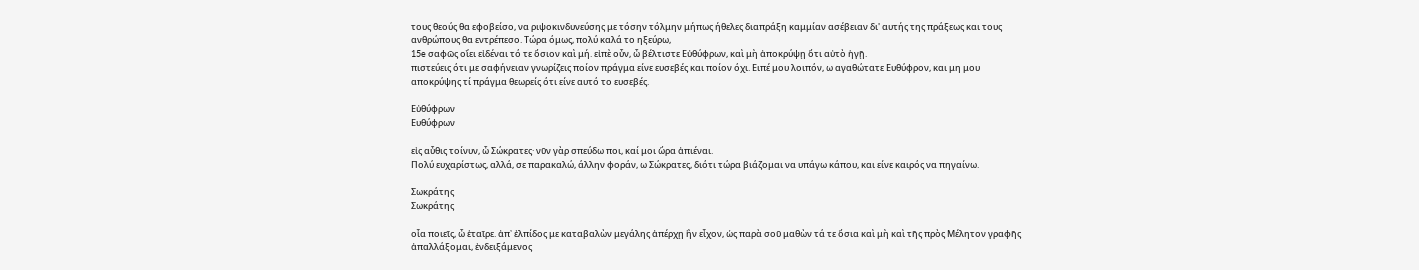τους θεούς θα εφοβείσο, να ριψοκινδυνεύσης με τόσην τόλμην μήπως ήθελες διαπράξη καμμίαν ασέβειαν δι' αυτής της πράξεως και τους ανθρώπους θα εντρέπεσο. Τώρα όμως, πολύ καλά το ηξεύρω,
15e σαφῶς οἴει εἰδέναι τό τε ὅσιον καὶ μή. εἰπὲ οὖν, ὦ βέλτιστε Εὐθύφρων, καὶ μὴ ἀποκρύψῃ ὅτι αὐτὸ ἡγῇ.
πιστεύεις ότι με σαφήνειαν γνωρίζεις ποίον πράγμα είνε ευσεβές και ποίον όχι. Ειπέ μου λοιπόν, ω αγαθώτατε Ευθύφρον, και μη μου αποκρύψης τί πράγμα θεωρείς ότι είνε αυτό το ευσεβές.

Εὐθύφρων
Ευθύφρων

εἰς αὖθις τοίνυν, ὦ Σώκρατες· νῦν γὰρ σπεύδω ποι, καί μοι ὥρα ἀπιέναι.
Πολύ ευχαρίστως, αλλά, σε παρακαλώ, άλλην φοράν, ω Σώκρατες, διότι τώρα βιάζομαι να υπάγω κάπου, και είνε καιρός να πηγαίνω.

Σωκράτης
Σωκράτης

οἷα ποιεῖς, ὦ ἑταῖρε. ἀπ᾽ ἐλπίδος με καταβαλὼν μεγάλης ἀπέρχῃ ἣν εἶχον, ὡς παρὰ σοῦ μαθὼν τά τε ὅσια καὶ μὴ καὶ τῆς πρὸς Μέλητον γραφῆς ἀπαλλάξομαι, ἐνδειξάμενος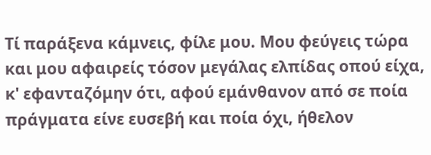Τί παράξενα κάμνεις, φίλε μου. Μου φεύγεις τώρα και μου αφαιρείς τόσον μεγάλας ελπίδας οπού είχα, κ' εφανταζόμην ότι, αφού εμάνθανον από σε ποία πράγματα είνε ευσεβή και ποία όχι, ήθελον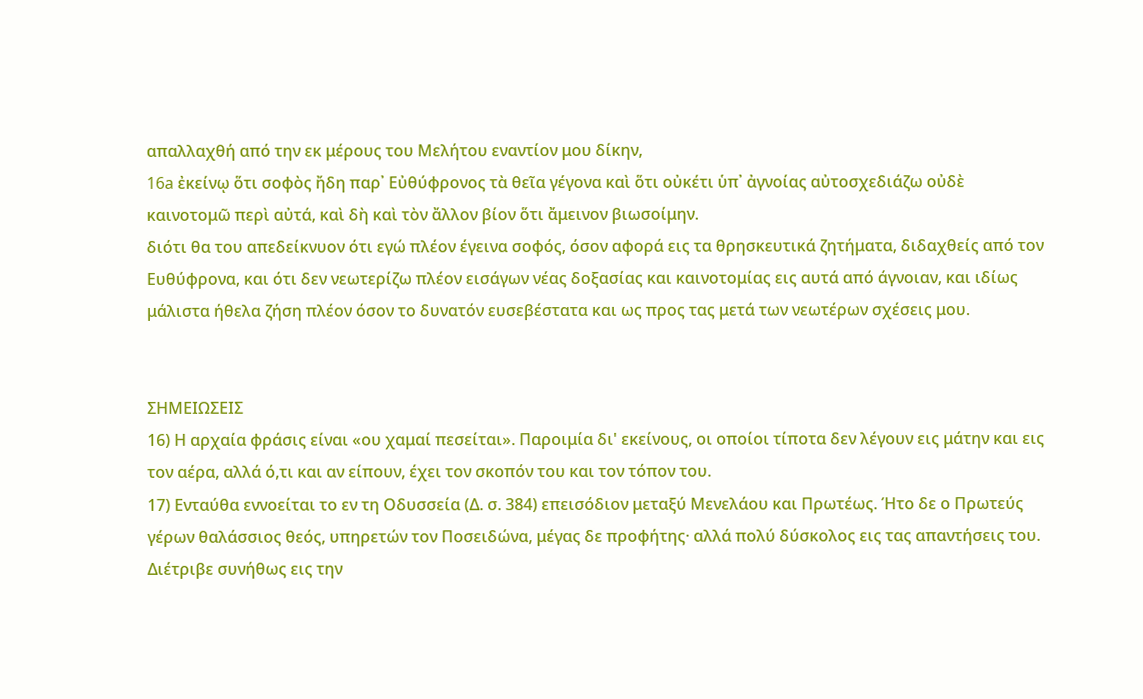απαλλαχθή από την εκ μέρους του Μελήτου εναντίον μου δίκην,
16a ἐκείνῳ ὅτι σοφὸς ἤδη παρ᾽ Εὐθύφρονος τὰ θεῖα γέγονα καὶ ὅτι οὐκέτι ὑπ᾽ ἀγνοίας αὐτοσχεδιάζω οὐδὲ καινοτομῶ περὶ αὐτά, καὶ δὴ καὶ τὸν ἄλλον βίον ὅτι ἄμεινον βιωσοίμην.
διότι θα του απεδείκνυον ότι εγώ πλέον έγεινα σοφός, όσον αφορά εις τα θρησκευτικά ζητήματα, διδαχθείς από τον Ευθύφρονα, και ότι δεν νεωτερίζω πλέον εισάγων νέας δοξασίας και καινοτομίας εις αυτά από άγνοιαν, και ιδίως μάλιστα ήθελα ζήση πλέον όσον το δυνατόν ευσεβέστατα και ως προς τας μετά των νεωτέρων σχέσεις μου.


ΣΗΜΕΙΩΣΕΙΣ
16) Η αρχαία φράσις είναι «ου χαμαί πεσείται». Παροιμία δι' εκείνους, οι οποίοι τίποτα δεν λέγουν εις μάτην και εις τον αέρα, αλλά ό,τι και αν είπουν, έχει τον σκοπόν του και τον τόπον του.
17) Ενταύθα εννοείται το εν τη Οδυσσεία (Δ. σ. 384) επεισόδιον μεταξύ Μενελάου και Πρωτέως. Ήτο δε ο Πρωτεύς γέρων θαλάσσιος θεός, υπηρετών τον Ποσειδώνα, μέγας δε προφήτης· αλλά πολύ δύσκολος εις τας απαντήσεις του. Διέτριβε συνήθως εις την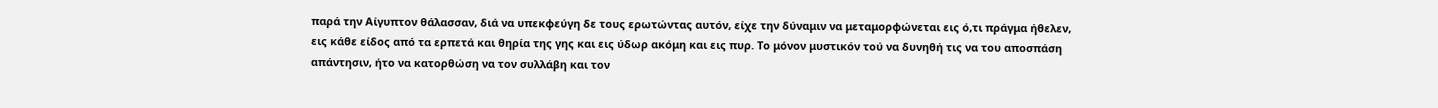παρά την Αίγυπτον θάλασσαν, διά να υπεκφεύγη δε τους ερωτώντας αυτόν, είχε την δύναμιν να μεταμορφώνεται εις ό,τι πράγμα ήθελεν, εις κάθε είδος από τα ερπετά και θηρία της γης και εις ύδωρ ακόμη και εις πυρ. Το μόνον μυστικόν τού να δυνηθή τις να του αποσπάση απάντησιν, ήτο να κατορθώση να τον συλλάβη και τον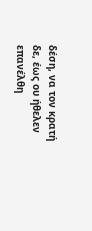δέση, να τον κρατή δε, έως ου ήθελεν επανέλθη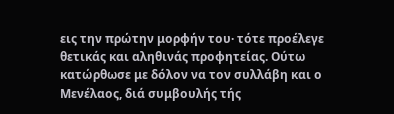εις την πρώτην μορφήν του· τότε προέλεγε θετικάς και αληθινάς προφητείας. Ούτω κατώρθωσε με δόλον να τον συλλάβη και ο Μενέλαος, διά συμβουλής τής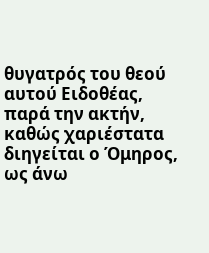θυγατρός του θεού αυτού Ειδοθέας, παρά την ακτήν, καθώς χαριέστατα διηγείται ο Όμηρος, ως άνω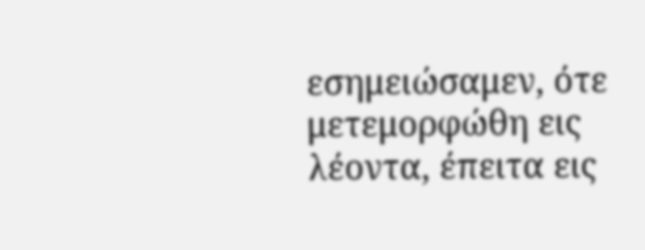εσημειώσαμεν, ότε μετεμορφώθη εις λέοντα, έπειτα εις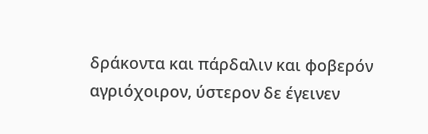δράκοντα και πάρδαλιν και φοβερόν αγριόχοιρον, ύστερον δε έγεινεν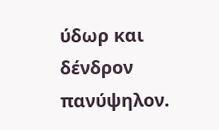ύδωρ και δένδρον πανύψηλον.